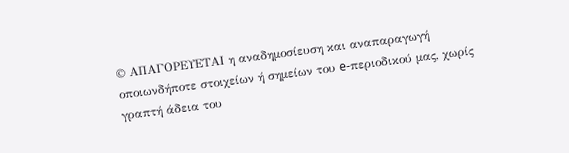© ΑΠΑΓΟΡΕΥΕΤΑΙ η αναδημοσίευση και αναπαραγωγή οποιωνδήποτε στοιχείων ή σημείων του e-περιοδικού μας, χωρίς γραπτή άδεια του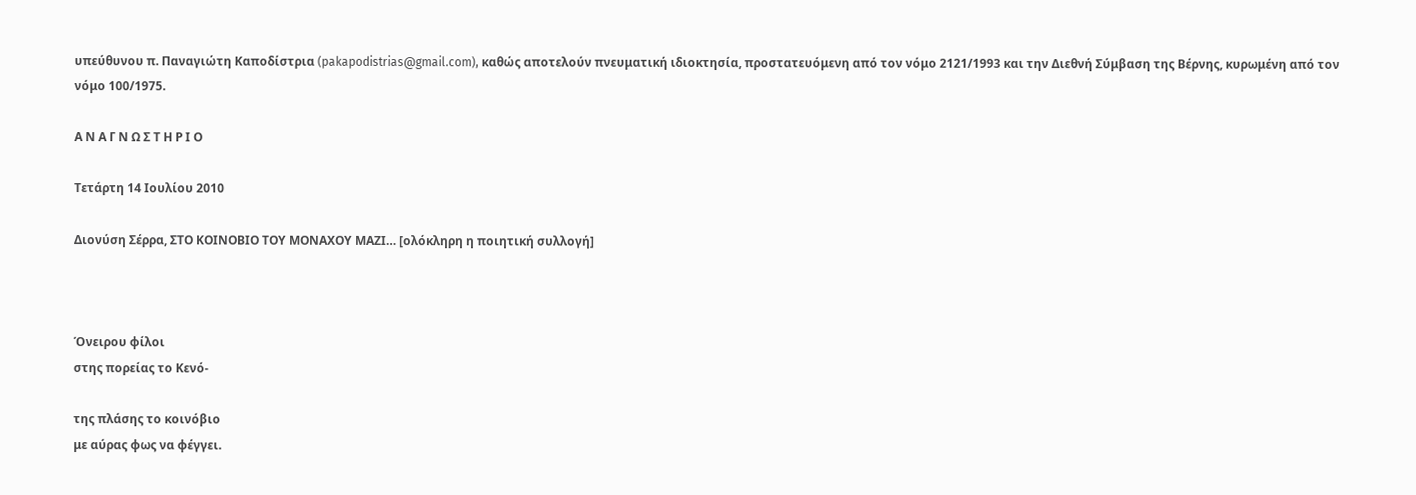υπεύθυνου π. Παναγιώτη Καποδίστρια (pakapodistrias@gmail.com), καθώς αποτελούν πνευματική ιδιοκτησία, προστατευόμενη από τον νόμο 2121/1993 και την Διεθνή Σύμβαση της Βέρνης, κυρωμένη από τον νόμο 100/1975.

Α Ν Α Γ Ν Ω Σ Τ Η Ρ Ι Ο

Τετάρτη 14 Ιουλίου 2010

Διονύση Σέρρα, ΣΤΟ ΚΟΙΝΟΒΙΟ ΤΟΥ ΜΟΝΑΧΟΥ ΜΑΖΙ… [ολόκληρη η ποιητική συλλογή]



Όνειρου φίλοι
στης πορείας το Κενό-

της πλάσης το κοινόβιο
με αύρας φως να φέγγει.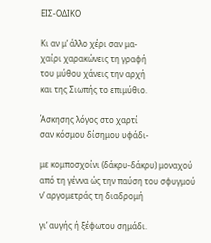ΕΙΣ-ΟΔΙΚΟ

Κι αν μ’ άλλο χέρι σαν μα-
χαίρι χαρακώνεις τη γραφή
του μύθου χάνεις την αρχή
και της Σιωπής το επιμύθιο.

Άσκησης λόγος στο χαρτί
σαν κόσμου δίσημου υφάδι-

με κομποσχοίνι (δάκρυ-δάκρυ) μοναχού
από τη γέννα ώς την παύση του σφυγμού
ν’ αργομετράς τη διαδρομή

γι’ αυγής ή ξέφωτου σημάδι.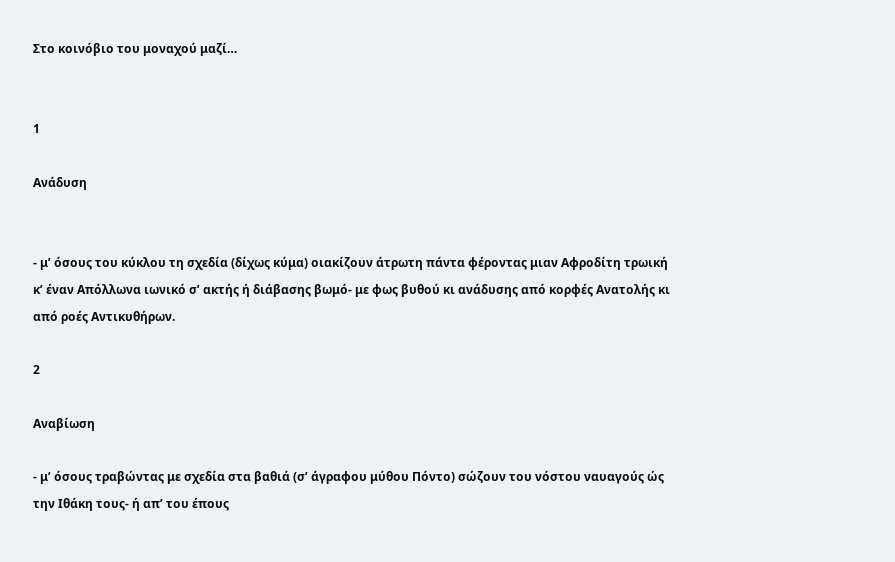Στο κοινόβιο του μοναχού μαζί…


1

Ανάδυση


- μ’ όσους του κύκλου τη σχεδία (δίχως κύμα) οιακίζουν άτρωτη πάντα φέροντας μιαν Αφροδίτη τρωική κ’ έναν Απόλλωνα ιωνικό σ’ ακτής ή διάβασης βωμό- με φως βυθού κι ανάδυσης από κορφές Ανατολής κι από ροές Αντικυθήρων.

2

Αναβίωση

- μ’ όσους τραβώντας με σχεδία στα βαθιά (σ’ άγραφου μύθου Πόντο) σώζουν του νόστου ναυαγούς ώς την Ιθάκη τους- ή απ’ του έπους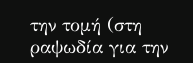την τομή (στη ραψωδία για την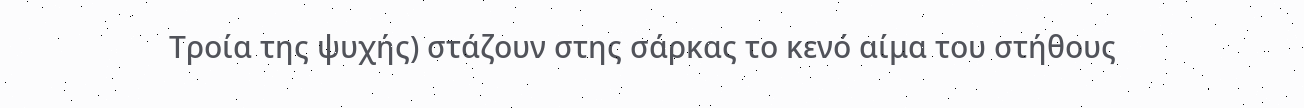Τροία της ψυχής) στάζουν στης σάρκας το κενό αίμα του στήθους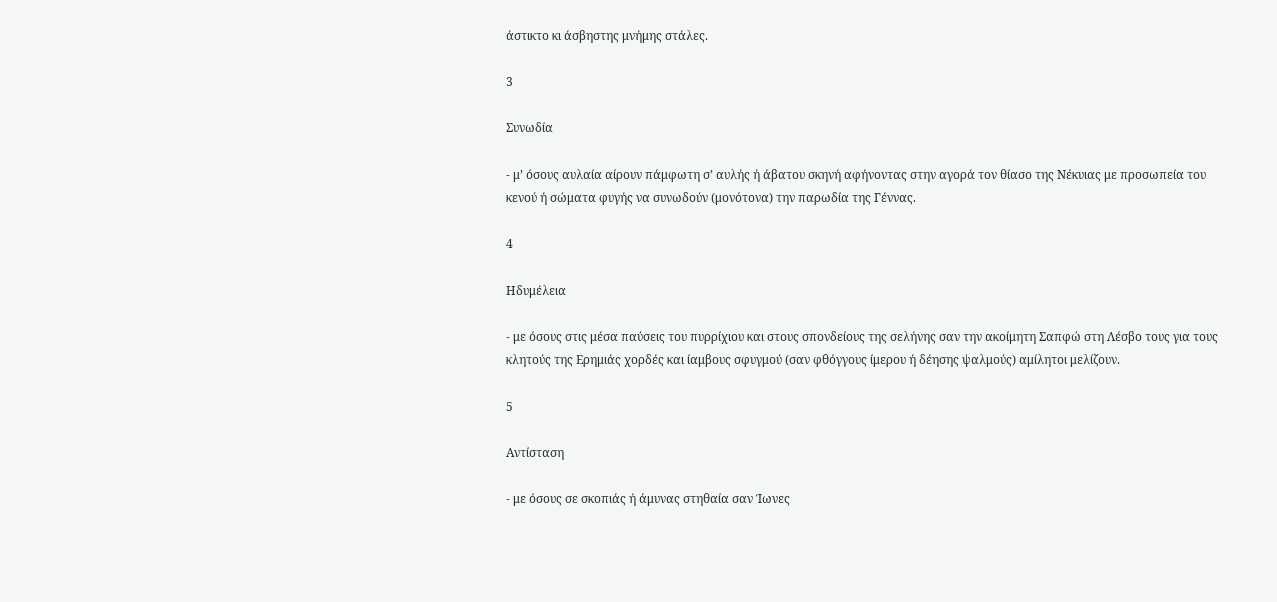άστικτο κι άσβηστης μνήμης στάλες.

3

Συνωδία

- μ’ όσους αυλαία αίρουν πάμφωτη σ’ αυλής ή άβατου σκηνή αφήνοντας στην αγορά τον θίασο της Νέκυιας με προσωπεία του κενού ή σώματα φυγής να συνωδούν (μονότονα) την παρωδία της Γέννας.

4

Ηδυμέλεια

- με όσους στις μέσα παύσεις του πυρρίχιου και στους σπονδείους της σελήνης σαν την ακοίμητη Σαπφώ στη Λέσβο τους για τους κλητούς της Ερημιάς χορδές και ίαμβους σφυγμού (σαν φθόγγους ίμερου ή δέησης ψαλμούς) αμίλητοι μελίζουν.

5

Αντίσταση

- με όσους σε σκοπιάς ή άμυνας στηθαία σαν Ίωνες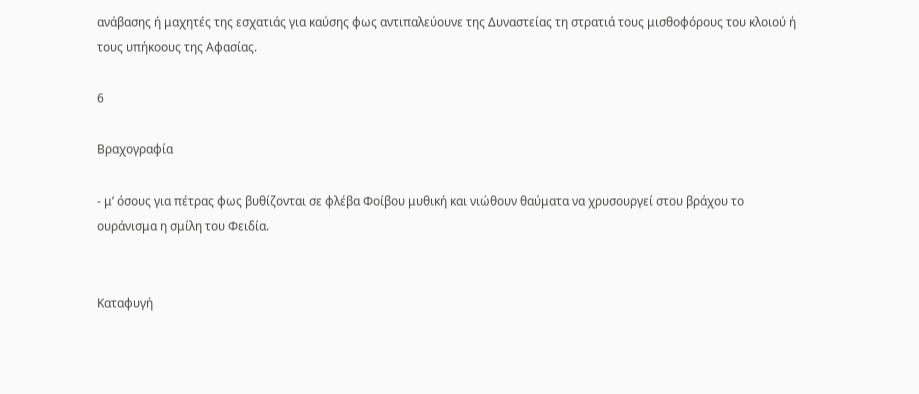ανάβασης ή μαχητές της εσχατιάς για καύσης φως αντιπαλεύουνε της Δυναστείας τη στρατιά τους μισθοφόρους του κλοιού ή τους υπήκοους της Αφασίας.

6

Βραχογραφία

- μ’ όσους για πέτρας φως βυθίζονται σε φλέβα Φοίβου μυθική και νιώθουν θαύματα να χρυσουργεί στου βράχου το ουράνισμα η σμίλη του Φειδία.


Καταφυγή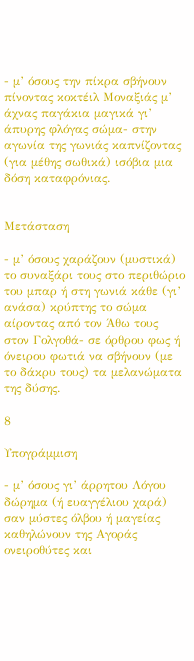- μ’ όσους την πίκρα σβήνουν πίνοντας κοκτέιλ Μοναξιάς μ’ άχνας παγάκια μαγικά γι’ άπυρης φλόγας σώμα- στην αγωνία της γωνιάς καπνίζοντας (για μέθης σωθικά) ισόβια μια δόση καταφρόνιας.


Μετάσταση

- μ’ όσους χαράζουν (μυστικά) το συναξάρι τους στο περιθώριο του μπαρ ή στη γωνιά κάθε (γι’ ανάσα) κρύπτης το σώμα αίροντας από τον Άθω τους στον Γολγοθά- σε όρθρου φως ή όνειρου φωτιά να σβήνουν (με το δάκρυ τους) τα μελανώματα της δύσης.

8

Υπογράμμιση

- μ’ όσους γι’ άρρητου Λόγου δώρημα (ή ευαγγέλιου χαρά) σαν μύστες όλβου ή μαγείας καθηλώνουν της Αγοράς ονειροθύτες και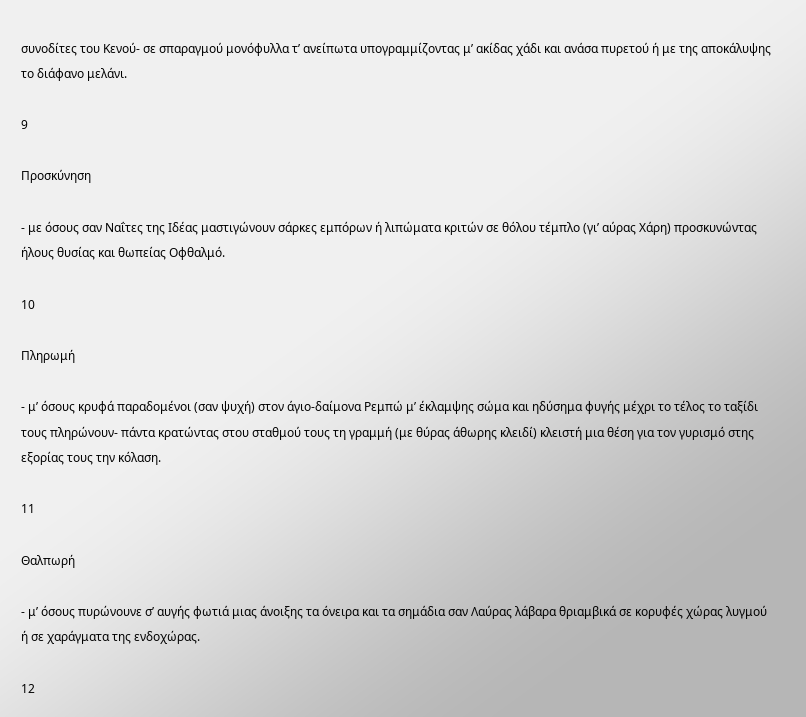συνοδίτες του Κενού- σε σπαραγμού μονόφυλλα τ’ ανείπωτα υπογραμμίζοντας μ’ ακίδας χάδι και ανάσα πυρετού ή με της αποκάλυψης το διάφανο μελάνι.

9

Προσκύνηση

- με όσους σαν Ναΐτες της Ιδέας μαστιγώνουν σάρκες εμπόρων ή λιπώματα κριτών σε θόλου τέμπλο (γι’ αύρας Χάρη) προσκυνώντας ήλους θυσίας και θωπείας Οφθαλμό.

10

Πληρωμή

- μ’ όσους κρυφά παραδομένοι (σαν ψυχή) στον άγιο-δαίμονα Ρεμπώ μ’ έκλαμψης σώμα και ηδύσημα φυγής μέχρι το τέλος το ταξίδι τους πληρώνουν- πάντα κρατώντας στου σταθμού τους τη γραμμή (με θύρας άθωρης κλειδί) κλειστή μια θέση για τον γυρισμό στης εξορίας τους την κόλαση.

11

Θαλπωρή

- μ’ όσους πυρώνουνε σ’ αυγής φωτιά μιας άνοιξης τα όνειρα και τα σημάδια σαν Λαύρας λάβαρα θριαμβικά σε κορυφές χώρας λυγμού ή σε χαράγματα της ενδοχώρας.

12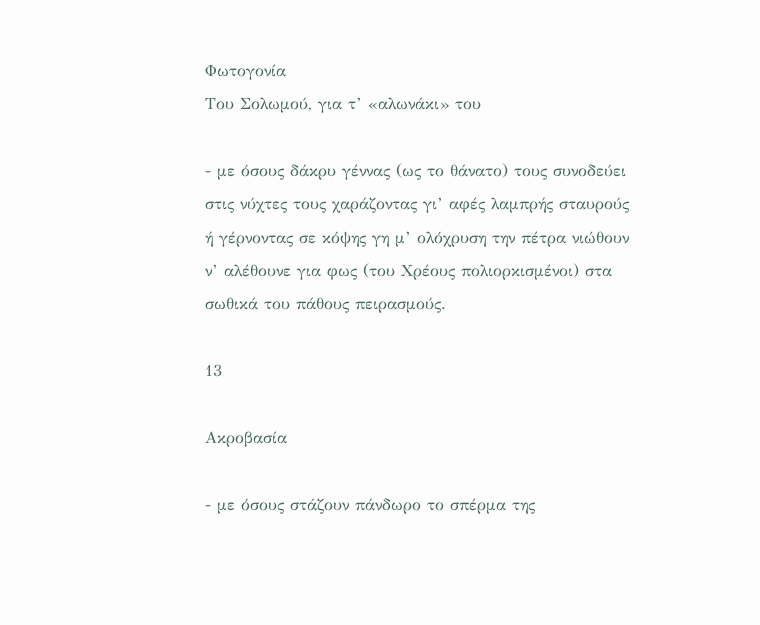Φωτογονία
Του Σολωμού, για τ’ «αλωνάκι» του

- με όσους δάκρυ γέννας (ως το θάνατο) τους συνοδεύει στις νύχτες τους χαράζοντας γι’ αφές λαμπρής σταυρούς ή γέρνοντας σε κόψης γη μ’ ολόχρυση την πέτρα νιώθουν ν’ αλέθουνε για φως (του Χρέους πολιορκισμένοι) στα σωθικά του πάθους πειρασμούς.

13

Ακροβασία

- με όσους στάζουν πάνδωρο το σπέρμα της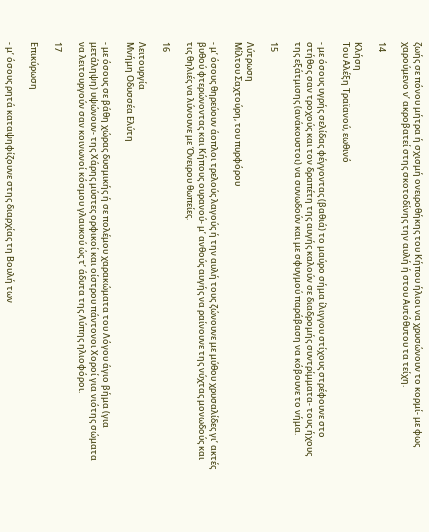ζωής σε πόνου μήτρα ή σχισμή ονειροθήκης του Κήπου ήλιοι να χρυσώνουν το κορμί- με φως χαρούμενο ν’ ακροβατεί στης σκοτοδίνης την αυλή ή στου Αυτόθυτου τα τείχη.

14

Κλήση
Του Αλέξη Τραϊανού, εωθινό

- με όσους υγρής σελίδας φέγγοντας (βαθιά) το μαύρο σήμα ίλιγγου στίχους στρέφουνε στο στήθος σαν τροχούς και τον δραπέτη της αυγής καλούν σε διαδρομής συντρίμματα- τους ήχους της εξάτμισης (ανάκουστοι) να συνωδούν και με σφυγμού παράβαση να κόβουνε το νήμα.

15

Λύτρωση
Μίλτου Σαχτούρη, του πυρφόρου

- μ’ όσους θηρεύουν άοπλοι τρελούς λαγούς ή την αυλή τους ζώνουνε με μύθου χρυσαλίδες γι’ ακτές βυθού φτερώνοντας και Κήπους ουρανού- μ’ ανθούς αυγής να ραίνουνε της νύχτας μονωδούς και τις θηλιές να λύνουνε με Όνειρου θωπείες.

16

Λειτουργία
Μνήμη Οδυσσέα Ελύτη

- με όσους σε βάθη χώρας δυσμικής ή σε πολέμου χαρακώματα του Λόγου άγιο βήμα (για μετάληψη) υψώνουν- της Χάρης μύστες ορφικοί και οίστρου πάντονοι Χοροί για νιότης σώματα να λειτουργούν σαν κοινωνοί κόσμου γλαυκού ώς τ’ άδυτα της Λύπης ηλιοφόροι.

17

Επικύρωση

- μ’ όσους ρητά καταψηφίζουνε στης διαρχίας τη Βουλή των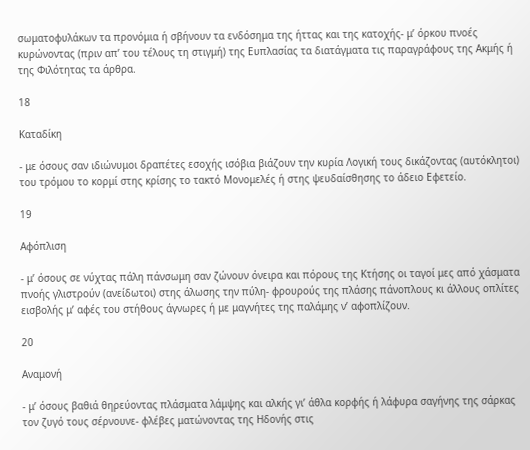σωματοφυλάκων τα προνόμια ή σβήνουν τα ενδόσημα της ήττας και της κατοχής- μ’ όρκου πνοές κυρώνοντας (πριν απ’ του τέλους τη στιγμή) της Ευπλασίας τα διατάγματα τις παραγράφους της Ακμής ή της Φιλότητας τα άρθρα.

18

Καταδίκη

- με όσους σαν ιδιώνυμοι δραπέτες εσοχής ισόβια βιάζουν την κυρία Λογική τους δικάζοντας (αυτόκλητοι) του τρόμου το κορμί στης κρίσης το τακτό Μονομελές ή στης ψευδαίσθησης το άδειο Εφετείο.

19

Αφόπλιση

- μ’ όσους σε νύχτας πάλη πάνσωμη σαν ζώνουν όνειρα και πόρους της Κτήσης οι ταγοί μες από χάσματα πνοής γλιστρούν (ανείδωτοι) στης άλωσης την πύλη- φρουρούς της πλάσης πάνοπλους κι άλλους οπλίτες εισβολής μ’ αφές του στήθους άγνωρες ή με μαγνήτες της παλάμης ν’ αφοπλίζουν.

20

Αναμονή

- μ’ όσους βαθιά θηρεύοντας πλάσματα λάμψης και αλκής γι’ άθλα κορφής ή λάφυρα σαγήνης της σάρκας τον ζυγό τους σέρνουνε- φλέβες ματώνοντας της Ηδονής στις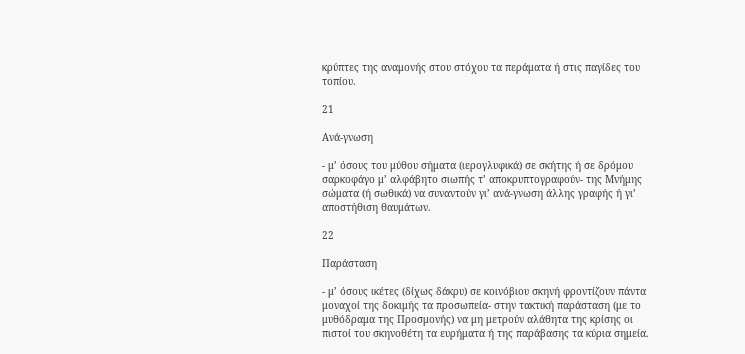κρύπτες της αναμονής στου στόχου τα περάματα ή στις παγίδες του τοπίου.

21

Ανά-γνωση

- μ’ όσους του μύθου σήματα (ιερογλυφικά) σε σκήτης ή σε δρόμου σαρκοφάγο μ’ αλφάβητο σιωπής τ’ αποκρυπτογραφούν- της Μνήμης σώματα (ή σωθικά) να συναντούν γι’ ανά-γνωση άλλης γραφής ή γι’ αποστήθιση θαυμάτων.

22

Παράσταση

- μ’ όσους ικέτες (δίχως δάκρυ) σε κοινόβιου σκηνή φροντίζουν πάντα μοναχοί της δοκιμής τα προσωπεία- στην τακτική παράσταση (με το μυθόδραμα της Προσμονής) να μη μετρούν αλάθητα της κρίσης οι πιστοί του σκηνοθέτη τα ευρήματα ή της παράβασης τα κύρια σημεία.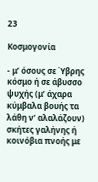23

Κοσμογονία

- μ’ όσους σε Ύβρης κόσμο ή σε άβυσσο ψυχής (μ’ άχαρα κύμβαλα βουής τα λάθη ν’ αλαλάζουν) σκήτες γαλήνης ή κοινόβια πνοής με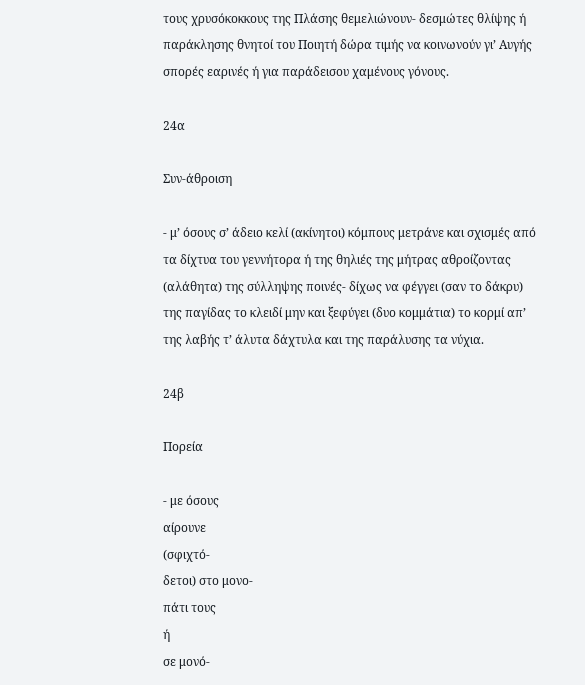τους χρυσόκοκκους της Πλάσης θεμελιώνουν- δεσμώτες θλίψης ή παράκλησης θνητοί του Ποιητή δώρα τιμής να κοινωνούν γι’ Αυγής σπορές εαρινές ή για παράδεισου χαμένους γόνους.

24α

Συν-άθροιση

- μ’ όσους σ’ άδειο κελί (ακίνητοι) κόμπους μετράνε και σχισμές από τα δίχτυα του γεννήτορα ή της θηλιές της μήτρας αθροίζοντας (αλάθητα) της σύλληψης ποινές- δίχως να φέγγει (σαν το δάκρυ) της παγίδας το κλειδί μην και ξεφύγει (δυο κομμάτια) το κορμί απ’ της λαβής τ’ άλυτα δάχτυλα και της παράλυσης τα νύχια.

24β

Πορεία

- με όσους
αίρουνε
(σφιχτό-
δετοι) στο μονο-
πάτι τους
ή
σε μονό-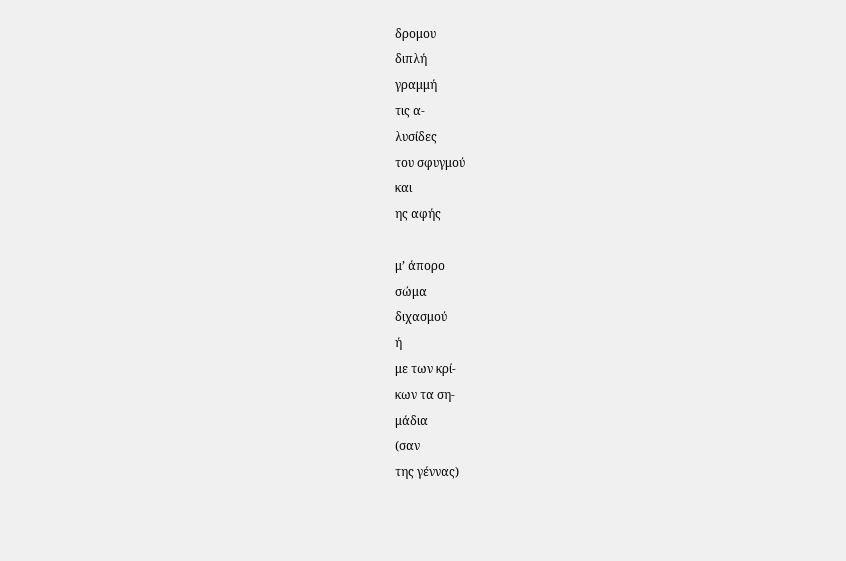δρομου
διπλή
γραμμή
τις α-
λυσίδες
του σφυγμού
και
ης αφής

μ’ άπορο
σώμα
διχασμού
ή
με των κρί-
κων τα ση-
μάδια
(σαν
της γέννας)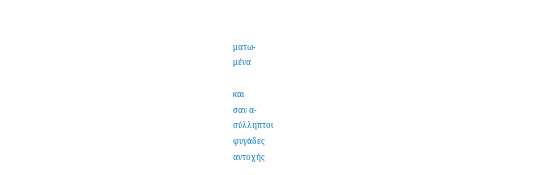ματω-
μένα

και
σαν α-
σύλληπτοι
φυγάδες
αντοχής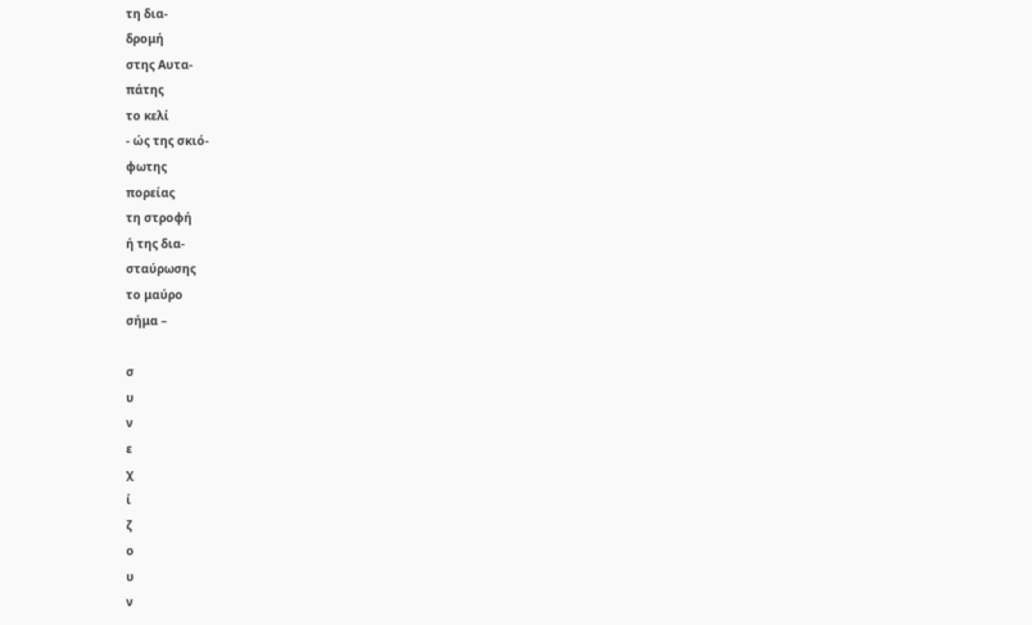τη δια-
δρομή
στης Αυτα-
πάτης
το κελί
- ώς της σκιό-
φωτης
πορείας
τη στροφή
ή της δια-
σταύρωσης
το μαύρο
σήμα –

σ
υ
ν
ε
χ
ί
ζ
ο
υ
ν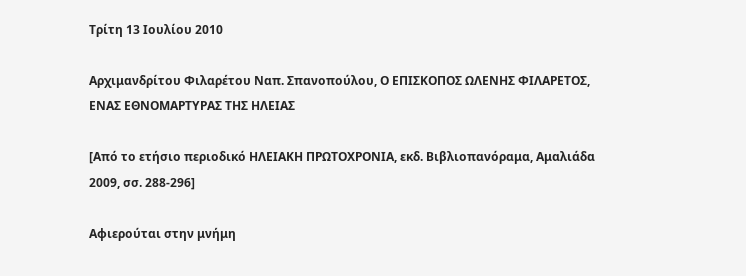Τρίτη 13 Ιουλίου 2010

Αρχιμανδρίτου Φιλαρέτου Ναπ. Σπανοπούλου, Ο ΕΠΙΣΚΟΠΟΣ ΩΛΕΝΗΣ ΦΙΛΑΡΕΤΟΣ, ΕΝΑΣ ΕΘΝΟΜΑΡΤΥΡΑΣ ΤΗΣ ΗΛΕΙΑΣ

[Από το ετήσιο περιοδικό ΗΛΕΙΑΚΗ ΠΡΩΤΟΧΡΟΝΙΑ, εκδ. Βιβλιοπανόραμα, Αμαλιάδα 2009, σσ. 288-296]

Αφιερούται στην μνήμη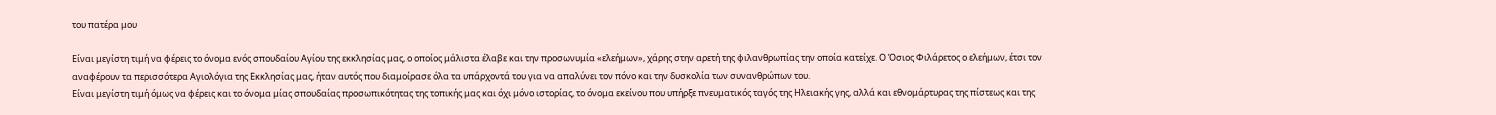του πατέρα μου

Είναι μεγίστη τιμή να φέρεις το όνομα ενός σπουδαίου Αγίου της εκκλησίας μας, ο οποίος μάλιστα έλαβε και την προσωνυμία «ελεήμων», χάρης στην αρετή της φιλανθρωπίας την οποία κατείχε. Ο Όσιος Φιλάρετος ο ελεήμων, έτσι τoν αναφέρουν τα περισσότερα Αγιολόγια της Εκκλησίας μας, ήταν αυτός που διαμοίρασε όλα τα υπάρχοντά του για να απαλύνει τον πόνο και την δυσκολία των συνανθρώπων του.
Είναι μεγίστη τιμή όμως να φέρεις και το όνομα μίας σπουδαίας προσωπικότητας της τοπικής μας και όχι μόνο ιστορίας, το όνομα εκείνου που υπήρξε πνευματικός ταγός της Ηλειακής γης, αλλά και εθνομάρτυρας της πίστεως και της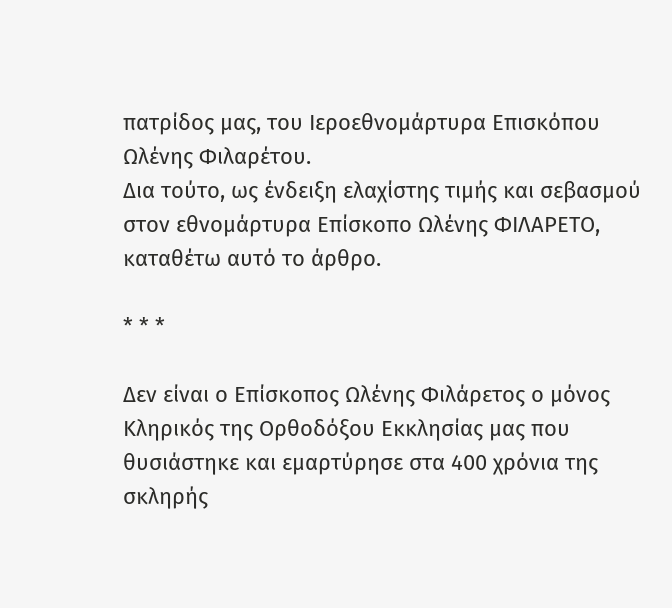πατρίδος μας, του Ιεροεθνομάρτυρα Επισκόπου Ωλένης Φιλαρέτου.
Δια τούτο, ως ένδειξη ελαχίστης τιμής και σεβασμού στον εθνομάρτυρα Επίσκοπο Ωλένης ΦΙΛΑΡΕΤΟ, καταθέτω αυτό το άρθρο.

* * *

Δεν είναι ο Επίσκοπος Ωλένης Φιλάρετος ο μόνος Κληρικός της Ορθοδόξου Εκκλησίας μας που θυσιάστηκε και εμαρτύρησε στα 400 χρόνια της σκληρής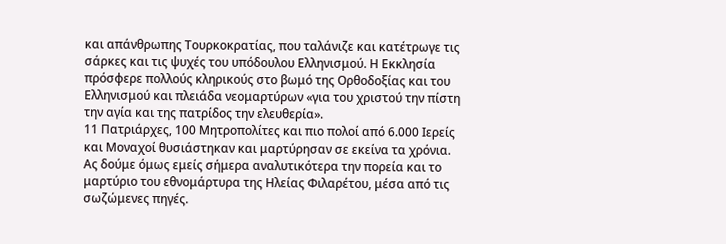και απάνθρωπης Τουρκοκρατίας, που ταλάνιζε και κατέτρωγε τις σάρκες και τις ψυχές του υπόδουλου Ελληνισμού. Η Εκκλησία πρόσφερε πολλούς κληρικούς στο βωμό της Ορθοδοξίας και του Ελληνισμού και πλειάδα νεομαρτύρων «για του χριστού την πίστη την αγία και της πατρίδος την ελευθερία».
11 Πατριάρχες, 100 Μητροπολίτες και πιο πολοί από 6.000 Ιερείς και Μοναχοί θυσιάστηκαν και μαρτύρησαν σε εκείνα τα χρόνια.
Ας δούμε όμως εμείς σήμερα αναλυτικότερα την πορεία και το μαρτύριο του εθνομάρτυρα της Ηλείας Φιλαρέτου, μέσα από τις σωζώμενες πηγές.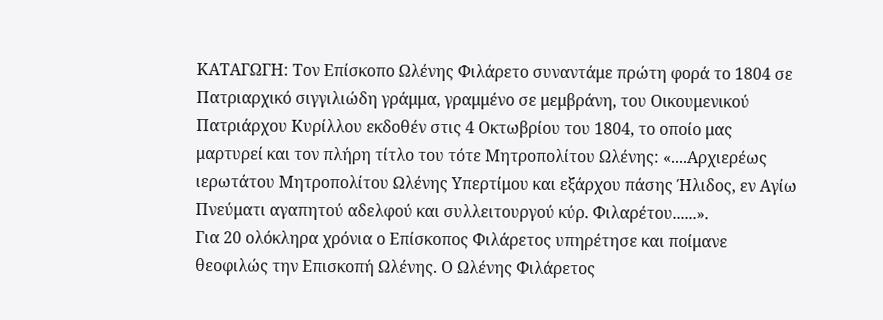ΚΑΤΑΓΩΓΗ: Τον Επίσκοπο Ωλένης Φιλάρετο συναντάμε πρώτη φορά το 1804 σε Πατριαρχικό σιγγιλιώδη γράμμα, γραμμένο σε μεμβράνη, του Οικουμενικού Πατριάρχου Κυρίλλου εκδοθέν στις 4 Οκτωβρίου του 1804, το οποίο μας μαρτυρεί και τον πλήρη τίτλο του τότε Μητροπολίτου Ωλένης: «....Αρχιερέως ιερωτάτου Μητροπολίτου Ωλένης Υπερτίμου και εξάρχου πάσης Ήλιδος, εν Αγίω Πνεύματι αγαπητού αδελφού και συλλειτουργού κύρ. Φιλαρέτου......».
Για 20 ολόκληρα χρόνια ο Επίσκοπος Φιλάρετος υπηρέτησε και ποίμανε θεοφιλώς την Επισκοπή Ωλένης. Ο Ωλένης Φιλάρετος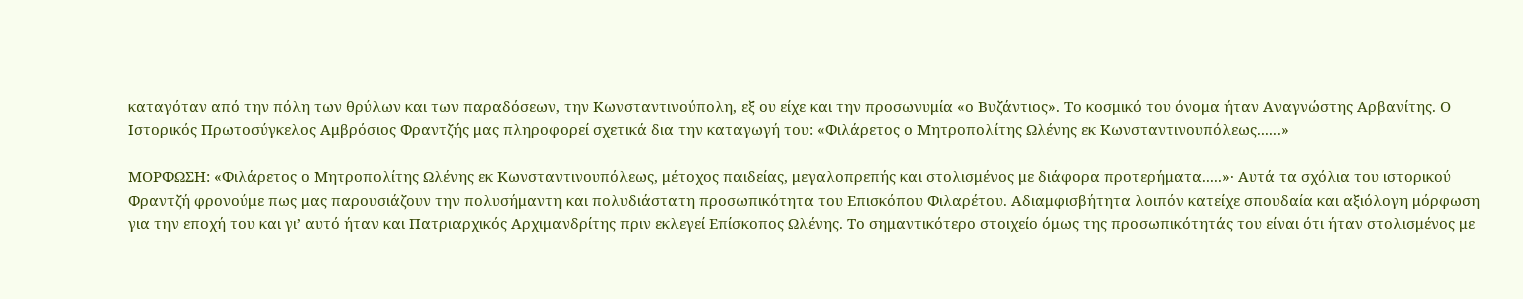καταγόταν από την πόλη των θρύλων και των παραδόσεων, την Κωνσταντινούπολη, εξ ου είχε και την προσωνυμία «ο Βυζάντιος». Το κοσμικό του όνομα ήταν Αναγνώστης Αρβανίτης. Ο Ιστορικός Πρωτοσύγκελος Αμβρόσιος Φραντζής μας πληροφορεί σχετικά δια την καταγωγή του: «Φιλάρετος ο Μητροπολίτης Ωλένης εκ Κωνσταντινουπόλεως......»

ΜΟΡΦΩΣΗ: «Φιλάρετος ο Μητροπολίτης Ωλένης εκ Κωνσταντινουπόλεως, μέτοχος παιδείας, μεγαλοπρεπής και στολισμένος με διάφορα προτερήματα.....»· Αυτά τα σχόλια του ιστορικού Φραντζή φρονούμε πως μας παρουσιάζουν την πολυσήμαντη και πολυδιάστατη προσωπικότητα του Επισκόπου Φιλαρέτου. Αδιαμφισβήτητα λοιπόν κατείχε σπουδαία και αξιόλογη μόρφωση για την εποχή του και γι’ αυτό ήταν και Πατριαρχικός Αρχιμανδρίτης πριν εκλεγεί Επίσκοπος Ωλένης. Το σημαντικότερο στοιχείο όμως της προσωπικότητάς του είναι ότι ήταν στολισμένος με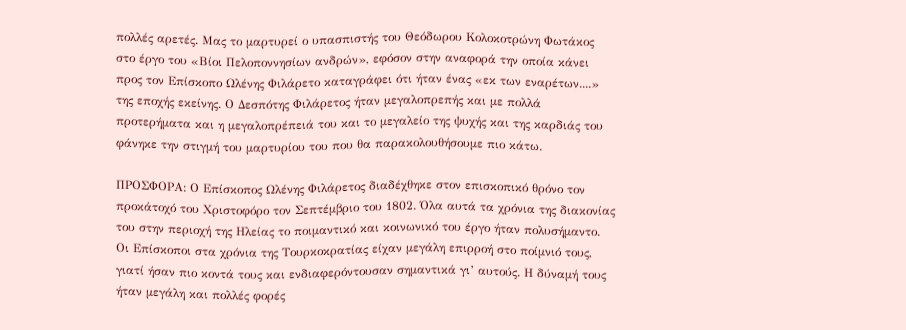πολλές αρετές. Μας το μαρτυρεί ο υπασπιστής του Θεόδωρου Κολοκοτρώνη Φωτάκος στο έργο του «Βίοι Πελοποννησίων ανδρών», εφόσον στην αναφορά την οποία κάνει προς τον Επίσκοπο Ωλένης Φιλάρετο καταγράφει ότι ήταν ένας «εκ των εναρέτων....» της εποχής εκείνης. Ο Δεσπότης Φιλάρετος ήταν μεγαλοπρεπής και με πολλά προτερήματα και η μεγαλοπρέπειά του και το μεγαλείο της ψυχής και της καρδιάς του φάνηκε την στιγμή του μαρτυρίου του που θα παρακολουθήσουμε πιο κάτω.

ΠΡΟΣΦΟΡΑ: Ο Επίσκοπος Ωλένης Φιλάρετος διαδέχθηκε στον επισκοπικό θρόνο τον προκάτοχό του Χριστοφόρο τον Σεπτέμβριο του 1802. Όλα αυτά τα χρόνια της διακονίας του στην περιοχή της Ηλείας το ποιμαντικό και κοινωνικό του έργο ήταν πολυσήμαντο.
Οι Επίσκοποι στα χρόνια της Τουρκοκρατίας είχαν μεγάλη επιρροή στο ποίμνιό τους, γιατί ήσαν πιο κοντά τους και ενδιαφερόντουσαν σημαντικά γι’ αυτούς. Η δύναμή τους ήταν μεγάλη και πολλές φορές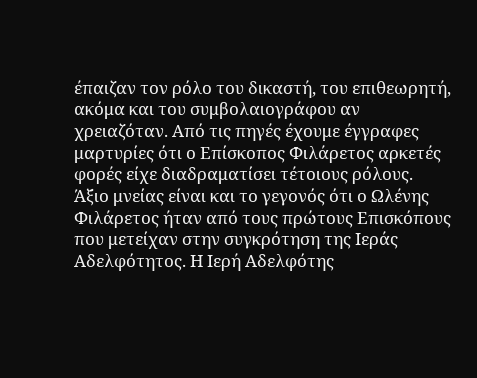έπαιζαν τον ρόλο του δικαστή, του επιθεωρητή, ακόμα και του συμβολαιογράφου αν χρειαζόταν. Από τις πηγές έχουμε έγγραφες μαρτυρίες ότι ο Επίσκοπος Φιλάρετος αρκετές φορές είχε διαδραματίσει τέτοιους ρόλους.
Άξιο μνείας είναι και το γεγονός ότι ο Ωλένης Φιλάρετος ήταν από τους πρώτους Επισκόπους που μετείχαν στην συγκρότηση της Ιεράς Αδελφότητος. Η Ιερή Αδελφότης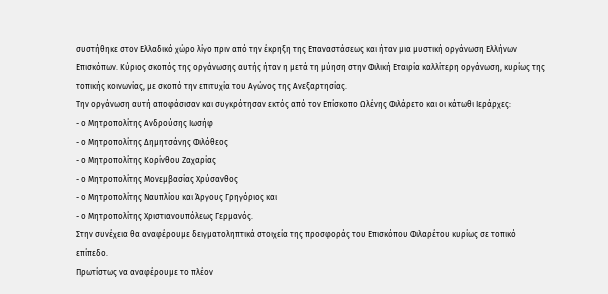συστήθηκε στον Ελλαδικό χώρο λίγο πριν από την έκρηξη της Επαναστάσεως και ήταν μια μυστική οργάνωση Ελλήνων Επισκόπων. Κύριος σκοπός της οργάνωσης αυτής ήταν η μετά τη μύηση στην Φιλική Εταιρία καλλίτερη οργάνωση, κυρίως της τοπικής κοινωνίας, με σκοπό την επιτυχία του Αγώνος της Ανεξαρτησίας.
Την οργάνωση αυτή αποφάσισαν και συγκρότησαν εκτός από τον Επίσκοπο Ωλένης Φιλάρετο και οι κάτωθι Ιεράρχες:
- ο Μητροπολίτης Ανδρούσης Ιωσήφ
- ο Μητροπολίτης Δημητσάνης Φιλόθεος
- ο Μητροπολίτης Κορίνθου Ζαχαρίας
- ο Μητροπολίτης Μονεμβασίας Χρύσανθος
- ο Μητροπολίτης Ναυπλίου και Άργους Γρηγόριος και
- ο Μητροπολίτης Χριστιανουπόλεως Γερμανός.
Στην συνέχεια θα αναφέρουμε δειγματοληπτικά στοιχεία της προσφοράς του Επισκόπου Φιλαρέτου κυρίως σε τοπικό επίπεδο.
Πρωτίστως να αναφέρουμε το πλέον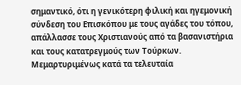σημαντικό, ότι η γενικότερη φιλική και ηγεμονική σύνδεση του Επισκόπου με τους αγάδες του τόπου, απάλλασσε τους Χριστιανούς από τα βασανιστήρια και τους κατατρεγμούς των Τούρκων. Μεμαρτυριμένως κατά τα τελευταία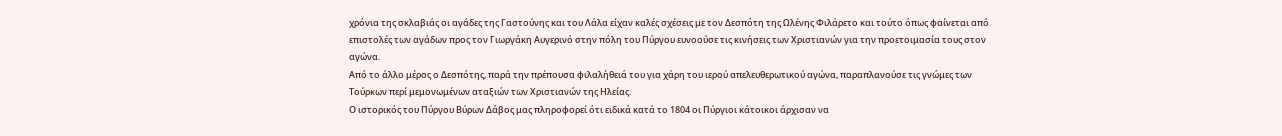χρόνια της σκλαβιάς οι αγάδες της Γαστούνης και του Λάλα είχαν καλές σχέσεις με τον Δεσπότη της Ωλένης Φιλάρετο και τούτο όπως φαίνεται από επιστολές των αγάδων προς τον Γιωργάκη Αυγερινό στην πόλη του Πύργου ευνοούσε τις κινήσεις των Χριστιανών για την προετοιμασία τους στον αγώνα.
Από το άλλο μέρος ο Δεσπότης, παρά την πρέπουσα φιλαλήθειά του για χάρη του ιερού απελευθερωτικού αγώνα, παραπλανούσε τις γνώμες των Τούρκων περί μεμονωμένων αταξιών των Χριστιανών της Ηλείας.
Ο ιστορικός του Πύργου Βύρων Δάβος μας πληροφορεί ότι ειδικά κατά το 1804 οι Πύργιοι κάτοικοι άρχισαν να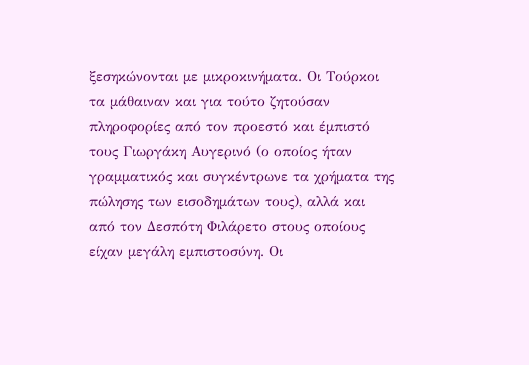ξεσηκώνονται με μικροκινήματα. Οι Τούρκοι τα μάθαιναν και για τούτο ζητούσαν πληροφορίες από τον προεστό και έμπιστό τους Γιωργάκη Αυγερινό (ο οποίος ήταν γραμματικός και συγκέντρωνε τα χρήματα της πώλησης των εισοδημάτων τους), αλλά και από τον Δεσπότη Φιλάρετο στους οποίους είχαν μεγάλη εμπιστοσύνη. Οι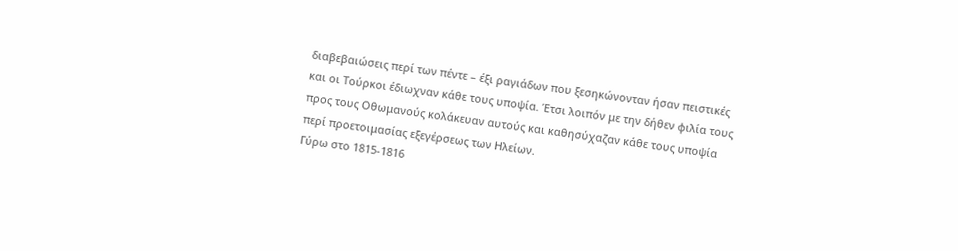διαβεβαιώσεις περί των πέντε – έξι ραγιάδων που ξεσηκώνονταν ήσαν πειστικές και οι Τούρκοι έδιωχναν κάθε τους υποψία. Έτσι λοιπόν με την δήθεν φιλία τους προς τους Οθωμανούς κολάκευαν αυτούς και καθησύχαζαν κάθε τους υποψία περί προετοιμασίας εξεγέρσεως των Ηλείων.
Γύρω στο 1815-1816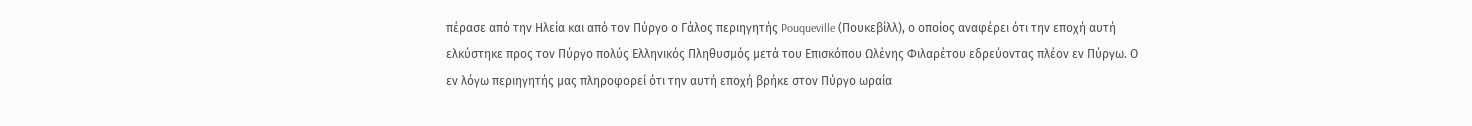πέρασε από την Ηλεία και από τον Πύργο ο Γάλος περιηγητής Pouqueville (Πουκεβίλλ), ο οποίος αναφέρει ότι την εποχή αυτή ελκύστηκε προς τον Πύργο πολύς Ελληνικός Πληθυσμός μετά του Επισκόπου Ωλένης Φιλαρέτου εδρεύοντας πλέον εν Πύργω. Ο εν λόγω περιηγητής μας πληροφορεί ότι την αυτή εποχή βρήκε στον Πύργο ωραία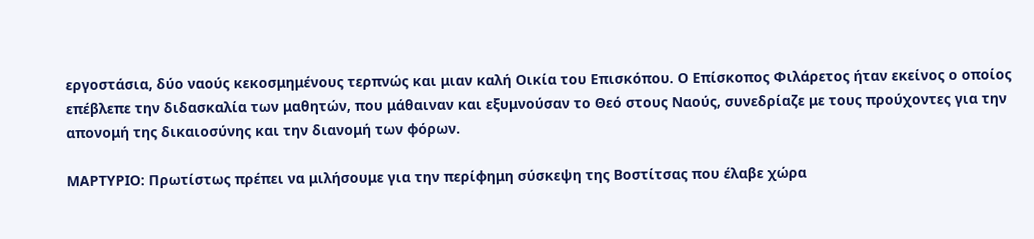εργοστάσια, δύο ναούς κεκοσμημένους τερπνώς και μιαν καλή Οικία του Επισκόπου. Ο Επίσκοπος Φιλάρετος ήταν εκείνος ο οποίος επέβλεπε την διδασκαλία των μαθητών, που μάθαιναν και εξυμνούσαν το Θεό στους Ναούς, συνεδρίαζε με τους προύχοντες για την απονομή της δικαιοσύνης και την διανομή των φόρων.

ΜΑΡΤΥΡΙΟ: Πρωτίστως πρέπει να μιλήσουμε για την περίφημη σύσκεψη της Βοστίτσας που έλαβε χώρα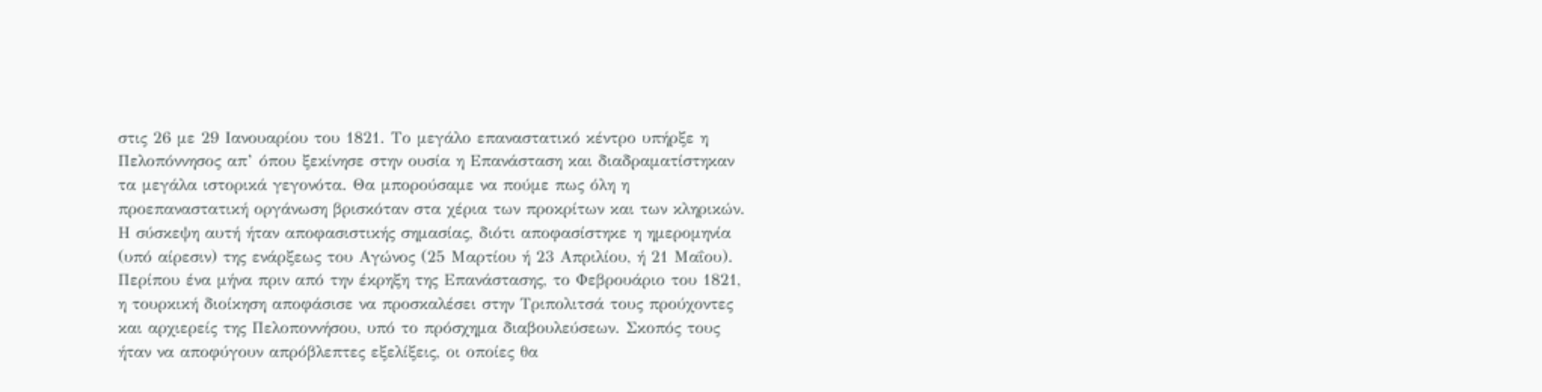στις 26 με 29 Ιανουαρίου του 1821. Το μεγάλο επαναστατικό κέντρο υπήρξε η Πελοπόννησος απ’ όπου ξεκίνησε στην ουσία η Επανάσταση και διαδραματίστηκαν τα μεγάλα ιστορικά γεγονότα. Θα μπορούσαμε να πούμε πως όλη η προεπαναστατική οργάνωση βρισκόταν στα χέρια των προκρίτων και των κληρικών. Η σύσκεψη αυτή ήταν αποφασιστικής σημασίας, διότι αποφασίστηκε η ημερομηνία (υπό αίρεσιν) της ενάρξεως του Αγώνος (25 Μαρτίου ή 23 Απριλίου, ή 21 Μαΐου).
Περίπου ένα μήνα πριν από την έκρηξη της Επανάστασης, το Φεβρουάριο του 1821, η τουρκική διοίκηση αποφάσισε να προσκαλέσει στην Τριπολιτσά τους προύχοντες και αρχιερείς της Πελοποννήσου, υπό το πρόσχημα διαβουλεύσεων. Σκοπός τους ήταν να αποφύγουν απρόβλεπτες εξελίξεις, οι οποίες θα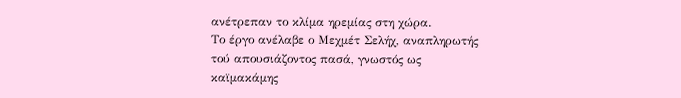ανέτρεπαν το κλίμα ηρεμίας στη χώρα.
Το έργο ανέλαβε ο Μεχμέτ Σελήχ, αναπληρωτής τού απουσιάζοντος πασά, γνωστός ως καϊμακάμης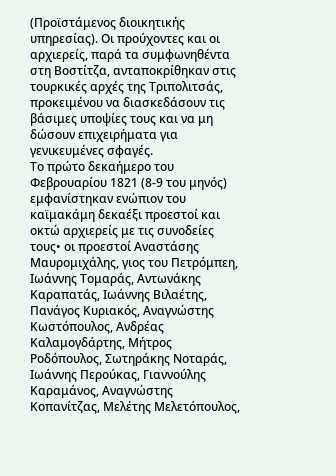(Προϊστάμενος διοικητικής υπηρεσίας). Οι προύχοντες και οι αρχιερείς, παρά τα συμφωνηθέντα στη Βοστίτζα, ανταποκρίθηκαν στις τουρκικές αρχές της Τριπολιτσάς, προκειμένου να διασκεδάσουν τις βάσιμες υποψίες τους και να μη δώσουν επιχειρήματα για γενικευμένες σφαγές.
Το πρώτο δεκαήμερο του Φεβρουαρίου 1821 (8-9 του μηνός) εμφανίστηκαν ενώπιον του καϊμακάμη δεκαέξι προεστοί και οκτώ αρχιερείς με τις συνοδείες τους• οι προεστοί Αναστάσης Μαυρομιχάλης, γιος του Πετρόμπεη, Ιωάννης Τομαράς, Αντωνάκης Καραπατάς, Ιωάννης Βιλαέτης, Πανάγος Κυριακός, Αναγνώστης Κωστόπουλος, Ανδρέας Καλαμογδάρτης, Μήτρος Ροδόπουλος, Σωτηράκης Νοταράς, Ιωάννης Περούκας, Γιαννούλης Καραμάνος, Αναγνώστης Κοπανίτζας, Μελέτης Μελετόπουλος,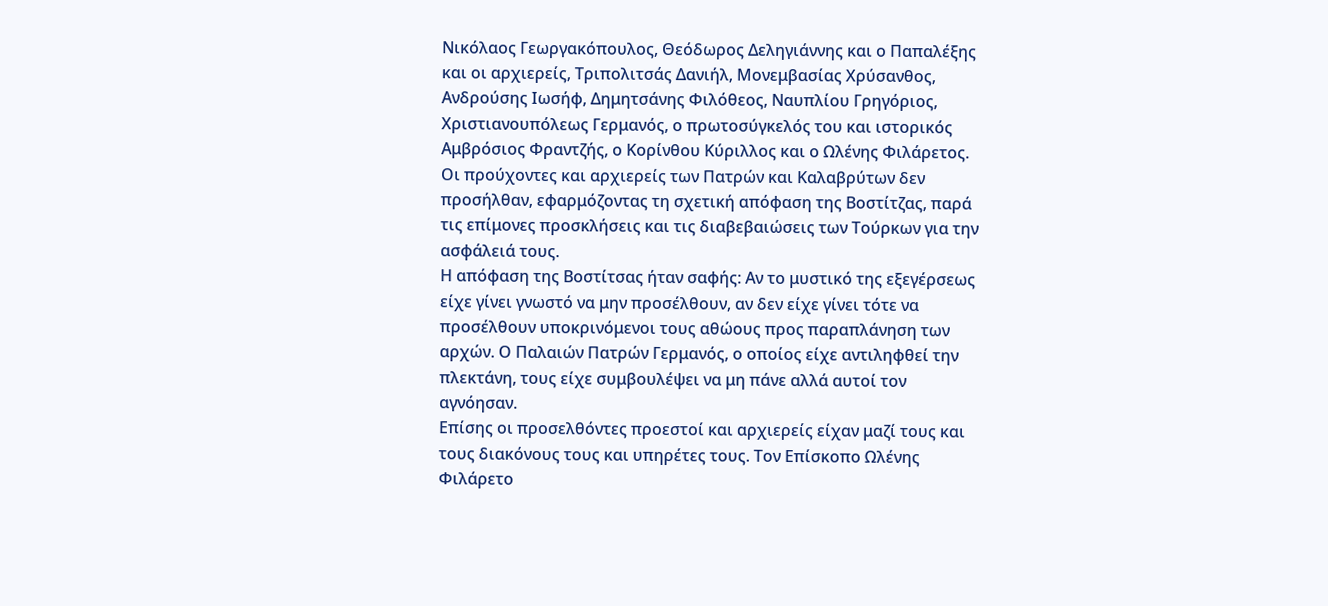Νικόλαος Γεωργακόπουλος, Θεόδωρος Δεληγιάννης και ο Παπαλέξης και οι αρχιερείς, Τριπολιτσάς Δανιήλ, Μονεμβασίας Χρύσανθος, Ανδρούσης Ιωσήφ, Δημητσάνης Φιλόθεος, Ναυπλίου Γρηγόριος, Χριστιανουπόλεως Γερμανός, ο πρωτοσύγκελός του και ιστορικός Αμβρόσιος Φραντζής, ο Κορίνθου Κύριλλος και ο Ωλένης Φιλάρετος.
Οι προύχοντες και αρχιερείς των Πατρών και Καλαβρύτων δεν προσήλθαν, εφαρμόζοντας τη σχετική απόφαση της Βοστίτζας, παρά τις επίμονες προσκλήσεις και τις διαβεβαιώσεις των Τούρκων για την ασφάλειά τους.
Η απόφαση της Βοστίτσας ήταν σαφής: Αν το μυστικό της εξεγέρσεως είχε γίνει γνωστό να μην προσέλθουν, αν δεν είχε γίνει τότε να προσέλθουν υποκρινόμενοι τους αθώους προς παραπλάνηση των αρχών. Ο Παλαιών Πατρών Γερμανός, ο οποίος είχε αντιληφθεί την πλεκτάνη, τους είχε συμβουλέψει να μη πάνε αλλά αυτοί τον αγνόησαν.
Επίσης οι προσελθόντες προεστοί και αρχιερείς είχαν μαζί τους και τους διακόνους τους και υπηρέτες τους. Τον Επίσκοπο Ωλένης Φιλάρετο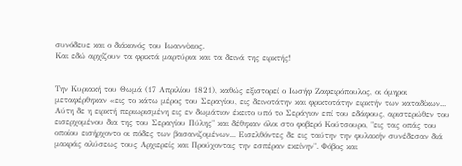συνόδευε και ο διάκονός του Ιωαννίκιος.
Και εδώ αρχίζουν τα φρικτά μαρτύρια και τα δεινά της ειρκτής!


Την Κυριακή του Θωμά (17 Απριλίου 1821), καθώς εξιστορεί ο Ιωσήφ Ζαφειρόπουλος, οι όμηροι μεταφέρθηκαν «εις το κάτω μέρος του Σεραγίου, εις δεινοτάτην και φρικτοτάτην ειρκτήν των καταδίκων... Αύτη δε η ειρκτή περιωρισμένη εις εν δωμάτιον έκειτο υπό τo Σεράγιον επί του εδάφους, αριστερώθεν του εισερχομένου δια της του Σεραγίου Πύλης" και δέθηκαν όλοι στο φοβερό Κούτσουρο, "εις τας οπάς του οποίου εισήρχοντο οι πόδες των βασανιζομένων... Εισελθόντες δε εις ταύτην την φυλακήν συνέδεσαν διά μακράς αλύσεως τους Αρχιερείς και Προύχοντας την εσπέραν εκείνην". Φόβος και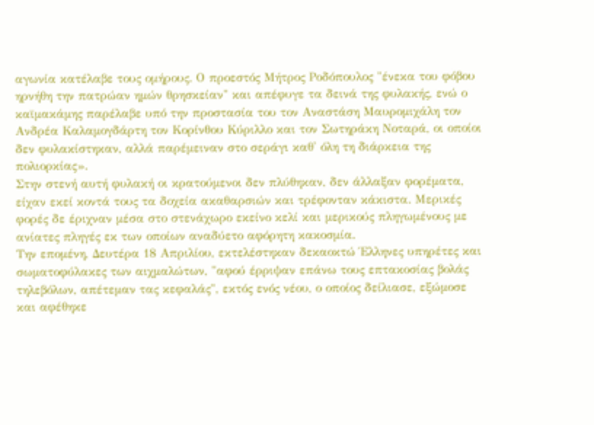αγωνία κατέλαβε τους ομήρους. Ο προεστός Μήτρος Ροδόπουλος "ένεκα του φόβου ηρνήθη την πατρώαν ημών θρησκείαν" και απέφυγε τα δεινά της φυλακής, ενώ ο καϊμακάμης παρέλαβε υπό την προστασία του τον Αναστάση Μαυρομιχάλη τον Ανδρέα Καλαμογδάρτη τον Κορίνθου Κύριλλο και τον Σωτηράκη Νοταρά, οι οποίοι δεν φυλακίστηκαν, αλλά παρέμειναν στο σεράγι καθ' όλη τη διάρκεια της πολιορκίας».
Στην στενή αυτή φυλακή οι κρατούμενοι δεν πλύθηκαν, δεν άλλαξαν φορέματα, είχαν εκεί κοντά τους τα δοχεία ακαθαρσιών και τρέφονταν κάκιστα. Μερικές φορές δε έριχναν μέσα στο στενάχωρο εκείνο κελί και μερικούς πληγωμένους με ανίατες πληγές εκ των οποίων αναδύετο αφόρητη κακοσμία.
Την επομένη, Δευτέρα 18 Απριλίου, εκτελέστηκαν δεκαοκτώ Έλληνες υπηρέτες και σωματοφύλακες των αιχμαλώτων, "αφού έρριψαν επάνω τους επτακοσίας βολάς τηλεβόλων, απέτεμαν τας κεφαλάς", εκτός ενός νέου, ο οποίος δείλιασε, εξώμοσε και αφέθηκε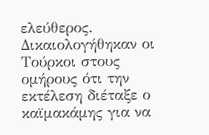ελεύθερος. Δικαιολογήθηκαν οι Τούρκοι στους ομήρους ότι την εκτέλεση διέταξε ο καϊμακάμης για να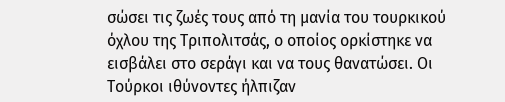σώσει τις ζωές τους από τη μανία του τουρκικού όχλου της Τριπολιτσάς, ο οποίος ορκίστηκε να εισβάλει στο σεράγι και να τους θανατώσει. Οι Τούρκοι ιθύνοντες ήλπιζαν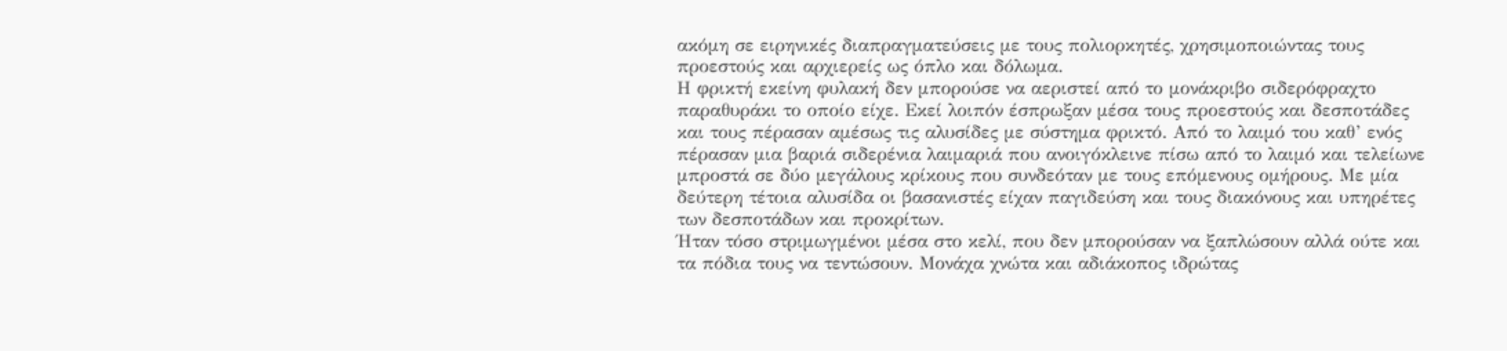ακόμη σε ειρηνικές διαπραγματεύσεις με τους πολιορκητές, χρησιμοποιώντας τους προεστούς και αρχιερείς ως όπλο και δόλωμα.
Η φρικτή εκείνη φυλακή δεν μπορούσε να αεριστεί από το μονάκριβο σιδερόφραχτο παραθυράκι το οποίο είχε. Εκεί λοιπόν έσπρωξαν μέσα τους προεστούς και δεσποτάδες και τους πέρασαν αμέσως τις αλυσίδες με σύστημα φρικτό. Από το λαιμό του καθ’ ενός πέρασαν μια βαριά σιδερένια λαιμαριά που ανοιγόκλεινε πίσω από το λαιμό και τελείωνε μπροστά σε δύο μεγάλους κρίκους που συνδεόταν με τους επόμενους ομήρους. Με μία δεύτερη τέτοια αλυσίδα οι βασανιστές είχαν παγιδεύση και τους διακόνους και υπηρέτες των δεσποτάδων και προκρίτων.
Ήταν τόσο στριμωγμένοι μέσα στο κελί, που δεν μπορούσαν να ξαπλώσουν αλλά ούτε και τα πόδια τους να τεντώσουν. Μονάχα χνώτα και αδιάκοπος ιδρώτας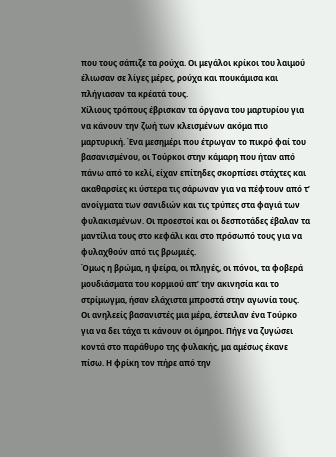που τους σάπιζε τα ρούχα. Οι μεγάλοι κρίκοι του λαιμού έλιωσαν σε λίγες μέρες, ρούχα και πουκάμισα και πλήγιασαν τα κρέατά τους.
Χίλιους τρόπους έβρισκαν τα όργανα του μαρτυρίου για να κάνουν την ζωή των κλεισμένων ακόμα πιο μαρτυρική. Ένα μεσημέρι που έτρωγαν το πικρό φαί του βασανισμένου, οι Τούρκοι στην κάμαρη που ήταν από πάνω από το κελί, είχαν επίτηδες σκορπίσει στάχτες και ακαθαρσίες κι ύστερα τις σάρωναν για να πέφτουν από τ’ ανοίγματα των σανιδιών και τις τρύπες στα φαγιά των φυλακισμένων. Οι προεστοί και οι δεσποτάδες έβαλαν τα μαντίλια τους στο κεφάλι και στο πρόσωπό τους για να φυλαχθούν από τις βρωμιές.
Όμως η βρώμα, η ψείρα, οι πληγές, οι πόνοι, τα φοβερά μουδιάσματα του κορμιού απ’ την ακινησία και το στρίμωγμα, ήσαν ελάχιστα μπροστά στην αγωνία τους.
Οι ανηλεείς βασανιστές μια μέρα, έστειλαν ένα Τούρκο για να δει τάχα τι κάνουν οι όμηροι. Πήγε να ζυγώσει κοντά στο παράθυρο της φυλακής, μα αμέσως έκανε πίσω. Η φρίκη τον πήρε από την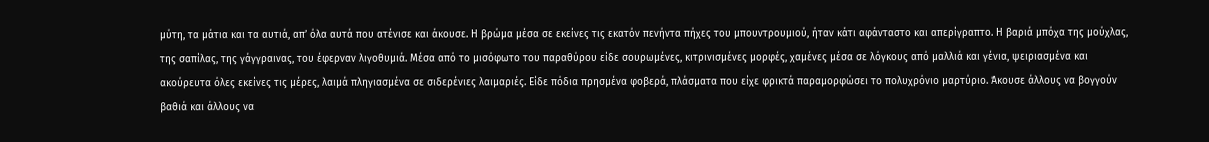μύτη, τα μάτια και τα αυτιά, απ’ όλα αυτά που ατένισε και άκουσε. Η βρώμα μέσα σε εκείνες τις εκατόν πενήντα πήχες του μπουντρουμιού, ήταν κάτι αφάνταστο και απερίγραπτο. Η βαριά μπόχα της μούχλας, της σαπίλας, της γάγγραινας, του έφερναν λιγοθυμιά. Μέσα από το μισόφωτο του παραθύρου είδε σουρωμένες, κιτρινισμένες μορφές, χαμένες μέσα σε λόγκους από μαλλιά και γένια, ψειριασμένα και ακούρευτα όλες εκείνες τις μέρες, λαιμά πληγιασμένα σε σιδερένιες λαιμαριές. Είδε πόδια πρησμένα φοβερά, πλάσματα που είχε φρικτά παραμορφώσει το πολυχρόνιο μαρτύριο. Άκουσε άλλους να βογγούν βαθιά και άλλους να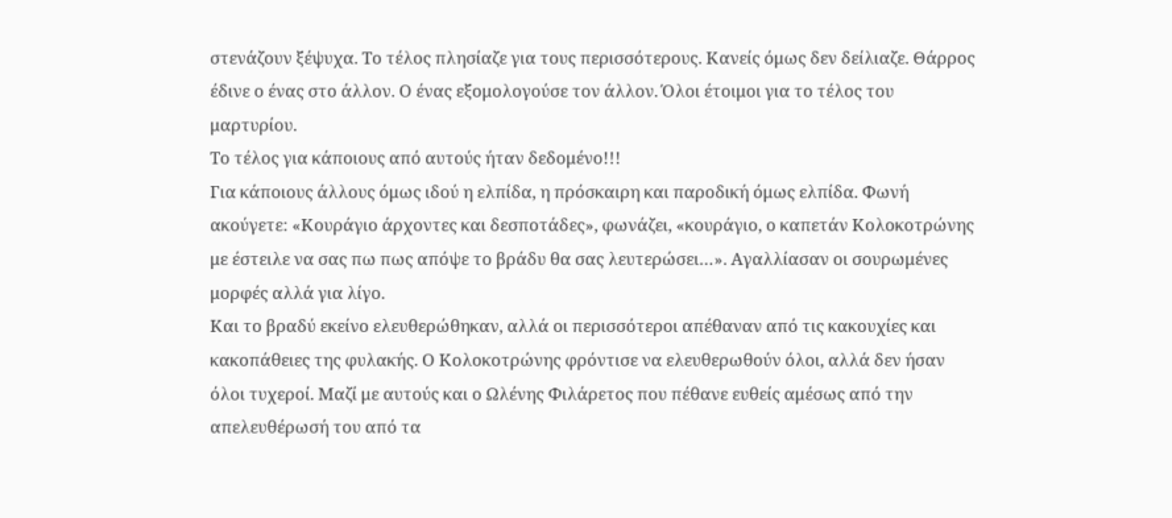στενάζουν ξέψυχα. Το τέλος πλησίαζε για τους περισσότερους. Κανείς όμως δεν δείλιαζε. Θάρρος έδινε ο ένας στο άλλον. Ο ένας εξομολογούσε τον άλλον. Όλοι έτοιμοι για το τέλος του μαρτυρίου.
Το τέλος για κάποιους από αυτούς ήταν δεδομένο!!!
Για κάποιους άλλους όμως ιδού η ελπίδα, η πρόσκαιρη και παροδική όμως ελπίδα. Φωνή ακούγετε: «Κουράγιο άρχοντες και δεσποτάδες», φωνάζει, «κουράγιο, ο καπετάν Κολοκοτρώνης με έστειλε να σας πω πως απόψε το βράδυ θα σας λευτερώσει…». Αγαλλίασαν οι σουρωμένες μορφές αλλά για λίγο.
Και το βραδύ εκείνο ελευθερώθηκαν, αλλά οι περισσότεροι απέθαναν από τις κακουχίες και κακοπάθειες της φυλακής. Ο Κολοκοτρώνης φρόντισε να ελευθερωθούν όλοι, αλλά δεν ήσαν όλοι τυχεροί. Μαζί με αυτούς και ο Ωλένης Φιλάρετος που πέθανε ευθείς αμέσως από την απελευθέρωσή του από τα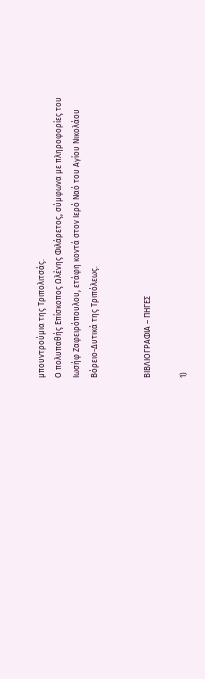μπουντρούμια της Τριπολιτσάς.
Ο πολυπαθής Επίσκοπος Ωλένης Φιλάρετος, σύμφωνα με πληροφορίες του Ιωσήφ Ζαφειρόπουλου, ετάφη κοντά στον Ιερό Ναό του Αγίου Νικολάου Βόρειο-Δυτικά της Τριπόλεως.


ΒΙΒΛΙΟΓΡΑΦΙΑ – ΠΗΓΕΣ

1)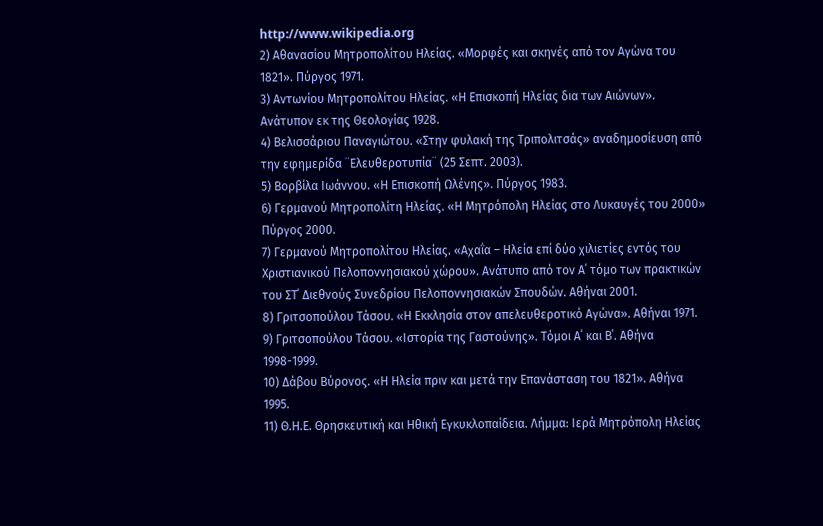http://www.wikipedia.org
2) Αθανασίου Μητροπολίτου Ηλείας. «Μορφές και σκηνές από τον Αγώνα του 1821». Πύργος 1971.
3) Αντωνίου Μητροπολίτου Ηλείας. «Η Επισκοπή Ηλείας δια των Αιώνων». Ανάτυπον εκ της Θεολογίας 1928.
4) Βελισσάριου Παναγιώτου. «Στην φυλακή της Τριπολιτσάς» αναδημοσίευση από την εφημερίδα ¨Ελευθεροτυπία¨ (25 Σεπτ. 2003).
5) Βορβίλα Ιωάννου. «Η Επισκοπή Ωλένης». Πύργος 1983.
6) Γερμανού Μητροπολίτη Ηλείας. «Η Μητρόπολη Ηλείας στο Λυκαυγές του 2000» Πύργος 2000.
7) Γερμανού Μητροπολίτου Ηλείας. «Αχαΐα – Ηλεία επί δύο χιλιετίες εντός του Χριστιανικού Πελοποννησιακού χώρου». Ανάτυπο από τον Α΄ τόμο των πρακτικών του ΣΤ΄ Διεθνούς Συνεδρίου Πελοποννησιακών Σπουδών. Αθήναι 2001.
8) Γριτσοπούλου Τάσου. «Η Εκκλησία στον απελευθεροτικό Αγώνα». Αθήναι 1971.
9) Γριτσοπούλου Τάσου. «Ιστορία της Γαστούνης». Τόμοι Α΄ και Β΄. Αθήνα 1998-1999.
10) Δάβου Βύρονος. «Η Ηλεία πριν και μετά την Επανάσταση του 1821». Αθήνα 1995.
11) Θ.Η.Ε. Θρησκευτική και Ηθική Εγκυκλοπαίδεια. Λήμμα: Ιερά Μητρόπολη Ηλείας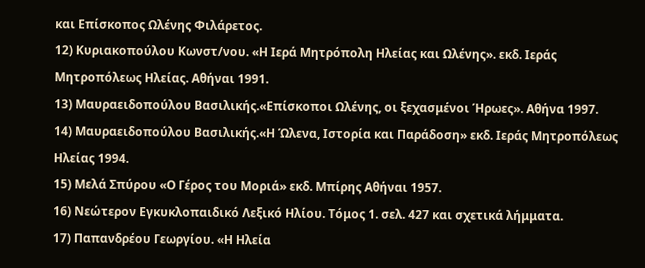και Επίσκοπος Ωλένης Φιλάρετος.
12) Κυριακοπούλου Κωνστ/νου. «Η Ιερά Μητρόπολη Ηλείας και Ωλένης». εκδ. Ιεράς Μητροπόλεως Ηλείας. Αθήναι 1991.
13) Μαυραειδοπούλου Βασιλικής.«Επίσκοποι Ωλένης, οι ξεχασμένοι Ήρωες». Αθήνα 1997.
14) Μαυραειδοπούλου Βασιλικής.«Η Ώλενα, Ιστορία και Παράδοση» εκδ. Ιεράς Μητροπόλεως Ηλείας 1994.
15) Μελά Σπύρου «Ο Γέρος του Μοριά» εκδ. Μπίρης Αθήναι 1957.
16) Νεώτερον Εγκυκλοπαιδικό Λεξικό Ηλίου. Τόμος 1. σελ. 427 και σχετικά λήμματα.
17) Παπανδρέου Γεωργίου. «Η Ηλεία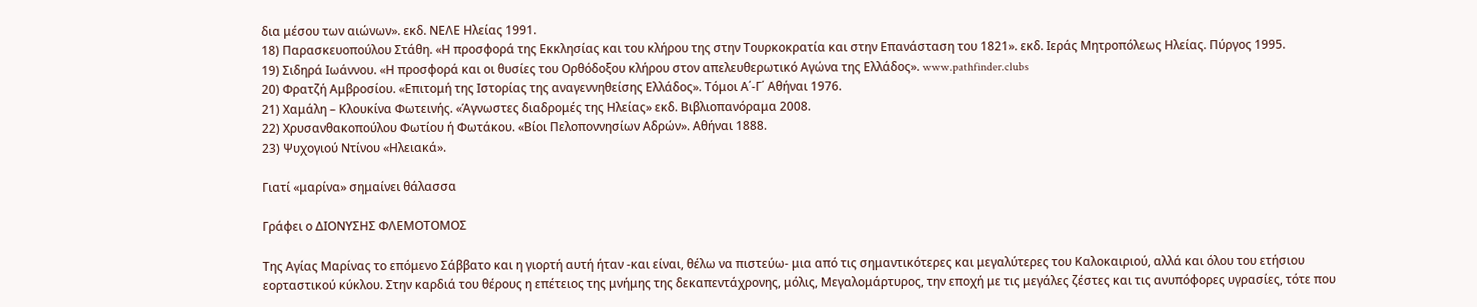δια μέσου των αιώνων». εκδ. ΝΕΛΕ Ηλείας 1991.
18) Παρασκευοπούλου Στάθη. «Η προσφορά της Εκκλησίας και του κλήρου της στην Τουρκοκρατία και στην Επανάσταση του 1821». εκδ. Ιεράς Μητροπόλεως Ηλείας. Πύργος 1995.
19) Σιδηρά Ιωάννου. «Η προσφορά και οι θυσίες του Ορθόδοξου κλήρου στον απελευθερωτικό Αγώνα της Ελλάδος». www.pathfinder.clubs
20) Φρατζή Αμβροσίου. «Επιτομή της Ιστορίας της αναγεννηθείσης Ελλάδος». Τόμοι Α΄-Γ΄ Αθήναι 1976.
21) Χαμάλη – Κλουκίνα Φωτεινής. «Άγνωστες διαδρομές της Ηλείας» εκδ. Βιβλιοπανόραμα 2008.
22) Χρυσανθακοπούλου Φωτίου ή Φωτάκου. «Βίοι Πελοποννησίων Αδρών». Αθήναι 1888.
23) Ψυχογιού Ντίνου «Ηλειακά».

Γιατί «μαρίνα» σημαίνει θάλασσα

Γράφει ο ΔΙΟΝΥΣΗΣ ΦΛΕΜΟΤΟΜΟΣ

Της Αγίας Μαρίνας το επόμενο Σάββατο και η γιορτή αυτή ήταν -και είναι, θέλω να πιστεύω- μια από τις σημαντικότερες και μεγαλύτερες του Καλοκαιριού, αλλά και όλου του ετήσιου εορταστικού κύκλου. Στην καρδιά του θέρους η επέτειος της μνήμης της δεκαπεντάχρονης, μόλις, Μεγαλομάρτυρος, την εποχή με τις μεγάλες ζέστες και τις ανυπόφορες υγρασίες, τότε που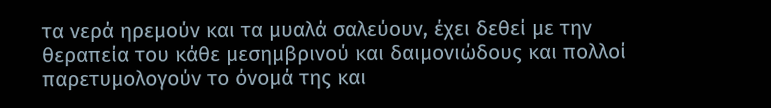τα νερά ηρεμούν και τα μυαλά σαλεύουν, έχει δεθεί με την θεραπεία του κάθε μεσημβρινού και δαιμονιώδους και πολλοί παρετυμολογούν το όνομά της και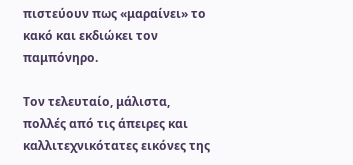πιστεύουν πως «μαραίνει» το κακό και εκδιώκει τον παμπόνηρο.

Τον τελευταίο, μάλιστα, πολλές από τις άπειρες και καλλιτεχνικότατες εικόνες της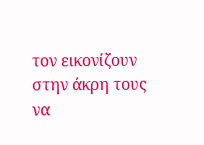τον εικονίζουν στην άκρη τους να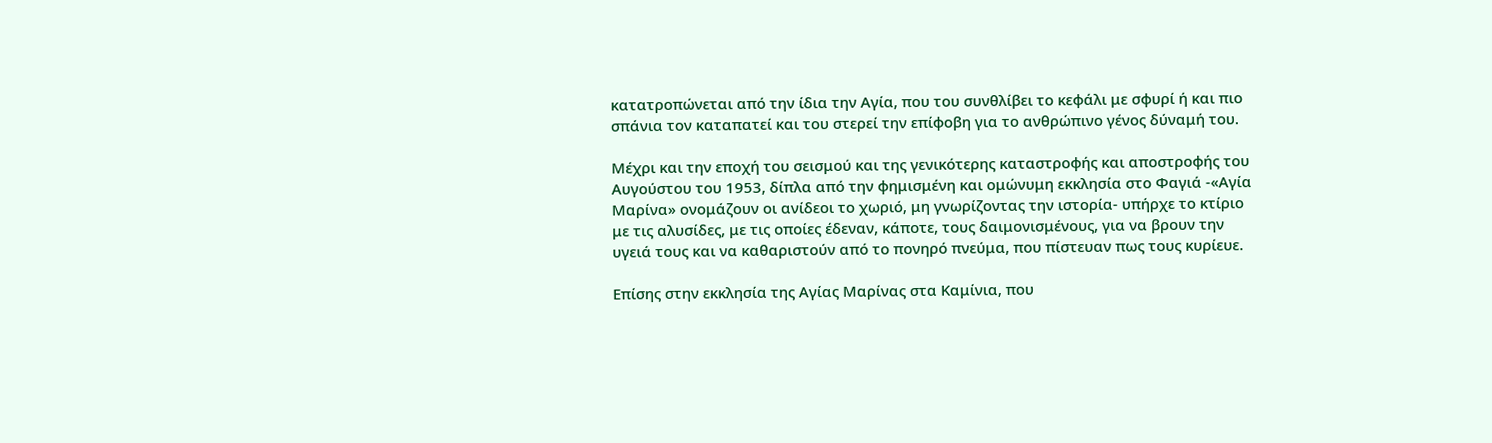κατατροπώνεται από την ίδια την Αγία, που του συνθλίβει το κεφάλι με σφυρί ή και πιο σπάνια τον καταπατεί και του στερεί την επίφοβη για το ανθρώπινο γένος δύναμή του.

Μέχρι και την εποχή του σεισμού και της γενικότερης καταστροφής και αποστροφής του Αυγούστου του 1953, δίπλα από την φημισμένη και ομώνυμη εκκλησία στο Φαγιά -«Αγία Μαρίνα» ονομάζουν οι ανίδεοι το χωριό, μη γνωρίζοντας την ιστορία- υπήρχε το κτίριο με τις αλυσίδες, με τις οποίες έδεναν, κάποτε, τους δαιμονισμένους, για να βρουν την υγειά τους και να καθαριστούν από το πονηρό πνεύμα, που πίστευαν πως τους κυρίευε.

Επίσης στην εκκλησία της Αγίας Μαρίνας στα Καμίνια, που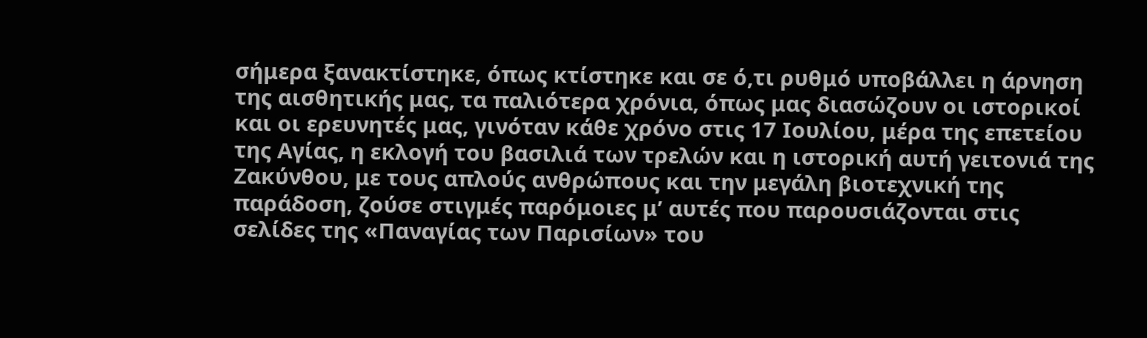σήμερα ξανακτίστηκε, όπως κτίστηκε και σε ό,τι ρυθμό υποβάλλει η άρνηση της αισθητικής μας, τα παλιότερα χρόνια, όπως μας διασώζουν οι ιστορικοί και οι ερευνητές μας, γινόταν κάθε χρόνο στις 17 Ιουλίου, μέρα της επετείου της Αγίας, η εκλογή του βασιλιά των τρελών και η ιστορική αυτή γειτονιά της Ζακύνθου, με τους απλούς ανθρώπους και την μεγάλη βιοτεχνική της παράδοση, ζούσε στιγμές παρόμοιες μ’ αυτές που παρουσιάζονται στις σελίδες της «Παναγίας των Παρισίων» του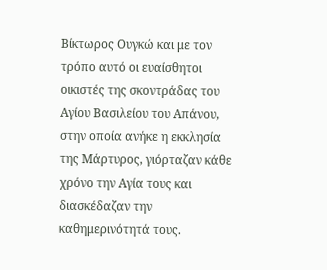Βίκτωρος Ουγκώ και με τον τρόπο αυτό οι ευαίσθητοι οικιστές της σκοντράδας του Αγίου Βασιλείου του Απάνου, στην οποία ανήκε η εκκλησία της Μάρτυρος, γιόρταζαν κάθε χρόνο την Αγία τους και διασκέδαζαν την καθημερινότητά τους.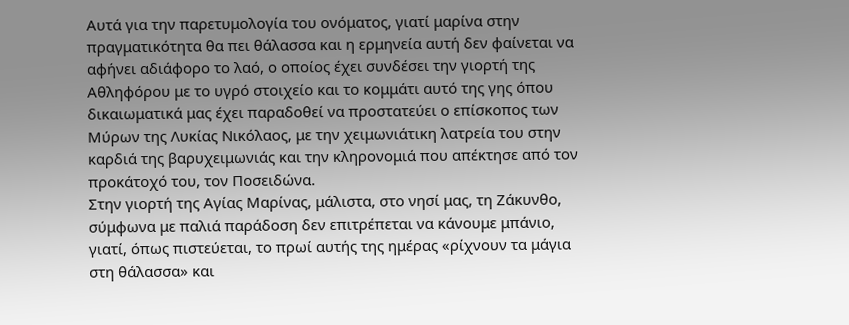Αυτά για την παρετυμολογία του ονόματος, γιατί μαρίνα στην πραγματικότητα θα πει θάλασσα και η ερμηνεία αυτή δεν φαίνεται να αφήνει αδιάφορο το λαό, ο οποίος έχει συνδέσει την γιορτή της Αθληφόρου με το υγρό στοιχείο και το κομμάτι αυτό της γης όπου δικαιωματικά μας έχει παραδοθεί να προστατεύει ο επίσκοπος των Μύρων της Λυκίας Νικόλαος, με την χειμωνιάτικη λατρεία του στην καρδιά της βαρυχειμωνιάς και την κληρονομιά που απέκτησε από τον προκάτοχό του, τον Ποσειδώνα.
Στην γιορτή της Αγίας Μαρίνας, μάλιστα, στο νησί μας, τη Ζάκυνθο, σύμφωνα με παλιά παράδοση δεν επιτρέπεται να κάνουμε μπάνιο, γιατί, όπως πιστεύεται, το πρωί αυτής της ημέρας «ρίχνουν τα μάγια στη θάλασσα» και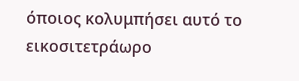όποιος κολυμπήσει αυτό το εικοσιτετράωρο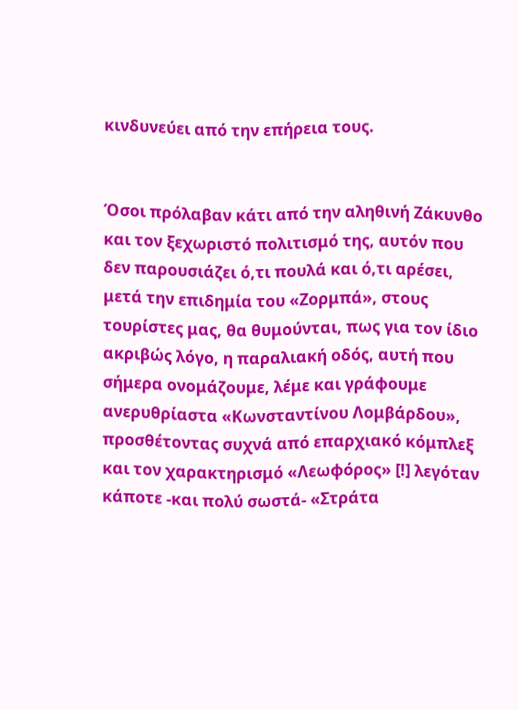κινδυνεύει από την επήρεια τους.


Όσοι πρόλαβαν κάτι από την αληθινή Ζάκυνθο και τον ξεχωριστό πολιτισμό της, αυτόν που δεν παρουσιάζει ό,τι πουλά και ό,τι αρέσει, μετά την επιδημία του «Ζορμπά», στους τουρίστες μας, θα θυμούνται, πως για τον ίδιο ακριβώς λόγο, η παραλιακή οδός, αυτή που σήμερα ονομάζουμε, λέμε και γράφουμε ανερυθρίαστα «Κωνσταντίνου Λομβάρδου», προσθέτοντας συχνά από επαρχιακό κόμπλεξ και τον χαρακτηρισμό «Λεωφόρος» [!] λεγόταν κάποτε -και πολύ σωστά- «Στράτα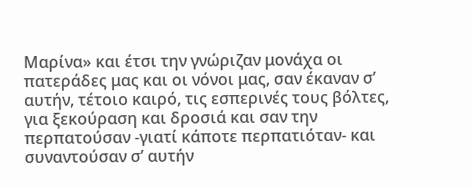Μαρίνα» και έτσι την γνώριζαν μονάχα οι πατεράδες μας και οι νόνοι μας, σαν έκαναν σ’ αυτήν, τέτοιο καιρό, τις εσπερινές τους βόλτες, για ξεκούραση και δροσιά και σαν την περπατούσαν -γιατί κάποτε περπατιόταν- και συναντούσαν σ’ αυτήν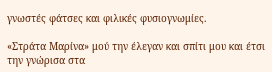γνωστές φάτσες και φιλικές φυσιογνωμίες.

«Στράτα Μαρίνα» μού την έλεγαν και σπίτι μου και έτσι την γνώρισα στα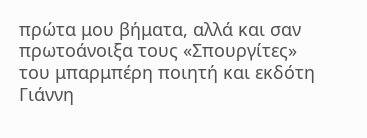πρώτα μου βήματα, αλλά και σαν πρωτοάνοιξα τους «Σπουργίτες» του μπαρμπέρη ποιητή και εκδότη Γιάννη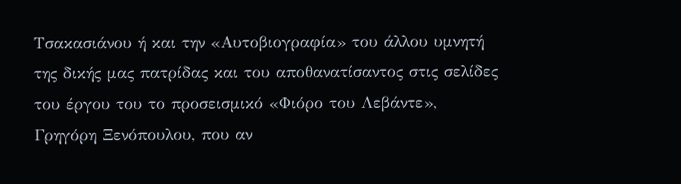Τσακασιάνου ή και την «Αυτοβιογραφία» του άλλου υμνητή της δικής μας πατρίδας και του αποθανατίσαντος στις σελίδες του έργου του το προσεισμικό «Φιόρο του Λεβάντε», Γρηγόρη Ξενόπουλου, που αν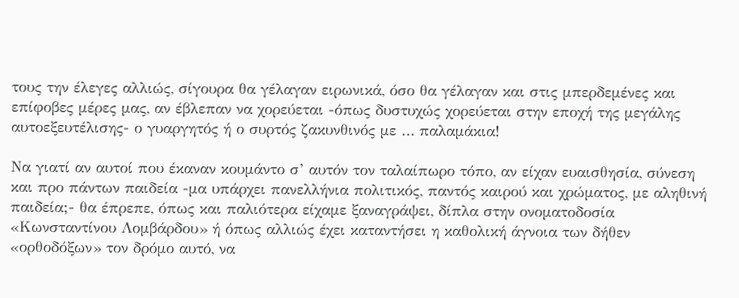τους την έλεγες αλλιώς, σίγουρα θα γέλαγαν ειρωνικά, όσο θα γέλαγαν και στις μπερδεμένες και επίφοβες μέρες μας, αν έβλεπαν να χορεύεται -όπως δυστυχώς χορεύεται στην εποχή της μεγάλης αυτοεξευτέλισης- ο γυαργητός ή ο συρτός ζακυνθινός με … παλαμάκια!

Να γιατί αν αυτοί που έκαναν κουμάντο σ’ αυτόν τον ταλαίπωρο τόπο, αν είχαν ευαισθησία, σύνεση και προ πάντων παιδεία -μα υπάρχει πανελλήνια πολιτικός, παντός καιρού και χρώματος, με αληθινή παιδεία;- θα έπρεπε, όπως και παλιότερα είχαμε ξαναγράψει, δίπλα στην ονοματοδοσία «Κωνσταντίνου Λομβάρδου» ή όπως αλλιώς έχει καταντήσει η καθολική άγνοια των δήθεν «ορθοδόξων» τον δρόμο αυτό, να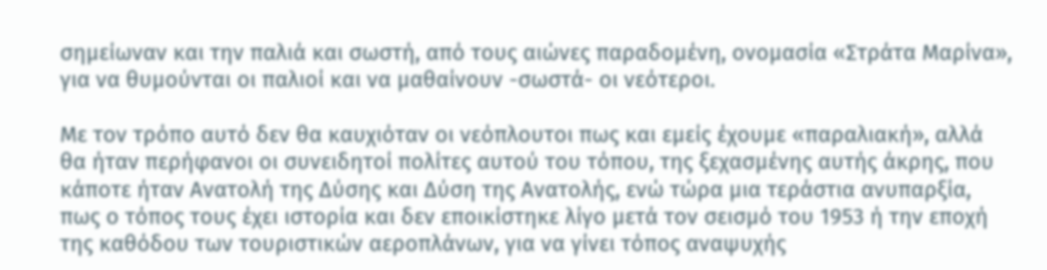σημείωναν και την παλιά και σωστή, από τους αιώνες παραδομένη, ονομασία «Στράτα Μαρίνα», για να θυμούνται οι παλιοί και να μαθαίνουν -σωστά- οι νεότεροι.

Με τον τρόπο αυτό δεν θα καυχιόταν οι νεόπλουτοι πως και εμείς έχουμε «παραλιακή», αλλά θα ήταν περήφανοι οι συνειδητοί πολίτες αυτού του τόπου, της ξεχασμένης αυτής άκρης, που κάποτε ήταν Ανατολή της Δύσης και Δύση της Ανατολής, ενώ τώρα μια τεράστια ανυπαρξία, πως ο τόπος τους έχει ιστορία και δεν εποικίστηκε λίγο μετά τον σεισμό του 1953 ή την εποχή της καθόδου των τουριστικών αεροπλάνων, για να γίνει τόπος αναψυχής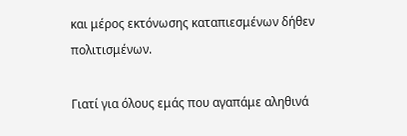και μέρος εκτόνωσης καταπιεσμένων δήθεν πολιτισμένων.

Γιατί για όλους εμάς που αγαπάμε αληθινά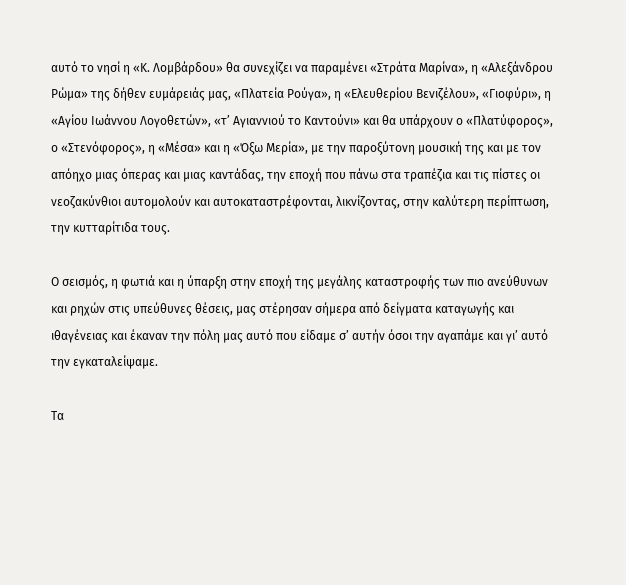αυτό το νησί η «Κ. Λομβάρδου» θα συνεχίζει να παραμένει «Στράτα Μαρίνα», η «Αλεξάνδρου Ρώμα» της δήθεν ευμάρειάς μας, «Πλατεία Ρούγα», η «Ελευθερίου Βενιζέλου», «Γιοφύρι», η «Αγίου Ιωάννου Λογοθετών», «τ’ Αγιαννιού το Καντούνι» και θα υπάρχουν ο «Πλατύφορος», ο «Στενόφορος», η «Μέσα» και η «Όξω Μερία», με την παροξύτονη μουσική της και με τον απόηχο μιας όπερας και μιας καντάδας, την εποχή που πάνω στα τραπέζια και τις πίστες οι νεοζακύνθιοι αυτομολούν και αυτοκαταστρέφονται, λικνίζοντας, στην καλύτερη περίπτωση, την κυτταρίτιδα τους.

Ο σεισμός, η φωτιά και η ύπαρξη στην εποχή της μεγάλης καταστροφής των πιο ανεύθυνων και ρηχών στις υπεύθυνες θέσεις, μας στέρησαν σήμερα από δείγματα καταγωγής και ιθαγένειας και έκαναν την πόλη μας αυτό που είδαμε σ’ αυτήν όσοι την αγαπάμε και γι’ αυτό την εγκαταλείψαμε.

Τα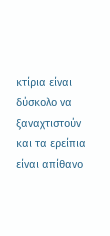κτίρια είναι δύσκολο να ξαναχτιστούν και τα ερείπια είναι απίθανο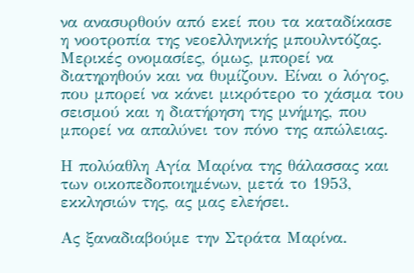να ανασυρθούν από εκεί που τα καταδίκασε η νοοτροπία της νεοελληνικής μπουλντόζας. Μερικές ονομασίες, όμως, μπορεί να διατηρηθούν και να θυμίζουν. Είναι ο λόγος, που μπορεί να κάνει μικρότερο το χάσμα του σεισμού και η διατήρηση της μνήμης, που μπορεί να απαλύνει τον πόνο της απώλειας.

Η πολύαθλη Αγία Μαρίνα της θάλασσας και των οικοπεδοποιημένων, μετά το 1953, εκκλησιών της, ας μας ελεήσει.

Ας ξαναδιαβούμε την Στράτα Μαρίνα.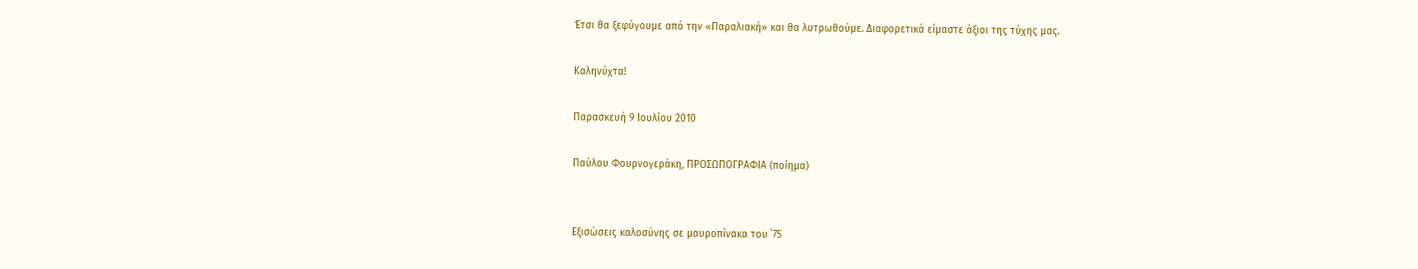Έτσι θα ξεφύγουμε από την «Παραλιακή» και θα λυτρωθούμε. Διαφορετικά είμαστε άξιοι της τύχης μας.

Καληνύχτα!

Παρασκευή 9 Ιουλίου 2010

Παύλου Φουρνογεράκη, ΠΡΟΣΩΠΟΓΡΑΦΙΑ (ποίημα)


Εξισώσεις καλοσύνης σε μαυροπίνακα του ΄75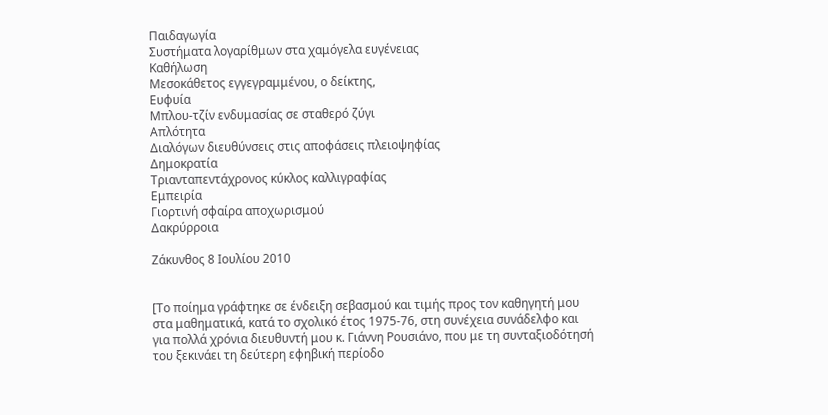Παιδαγωγία
Συστήματα λογαρίθμων στα χαμόγελα ευγένειας
Καθήλωση
Μεσοκάθετος εγγεγραμμένου, ο δείκτης,
Ευφυία
Μπλου-τζίν ενδυμασίας σε σταθερό ζύγι
Απλότητα
Διαλόγων διευθύνσεις στις αποφάσεις πλειοψηφίας
Δημοκρατία
Τριανταπεντάχρονος κύκλος καλλιγραφίας
Εμπειρία
Γιορτινή σφαίρα αποχωρισμού
Δακρύρροια

Ζάκυνθος 8 Ιουλίου 2010


[Το ποίημα γράφτηκε σε ένδειξη σεβασμού και τιμής προς τον καθηγητή μου στα μαθηματικά, κατά το σχολικό έτος 1975-76, στη συνέχεια συνάδελφο και για πολλά χρόνια διευθυντή μου κ. Γιάννη Ρουσιάνο, που με τη συνταξιοδότησή του ξεκινάει τη δεύτερη εφηβική περίοδο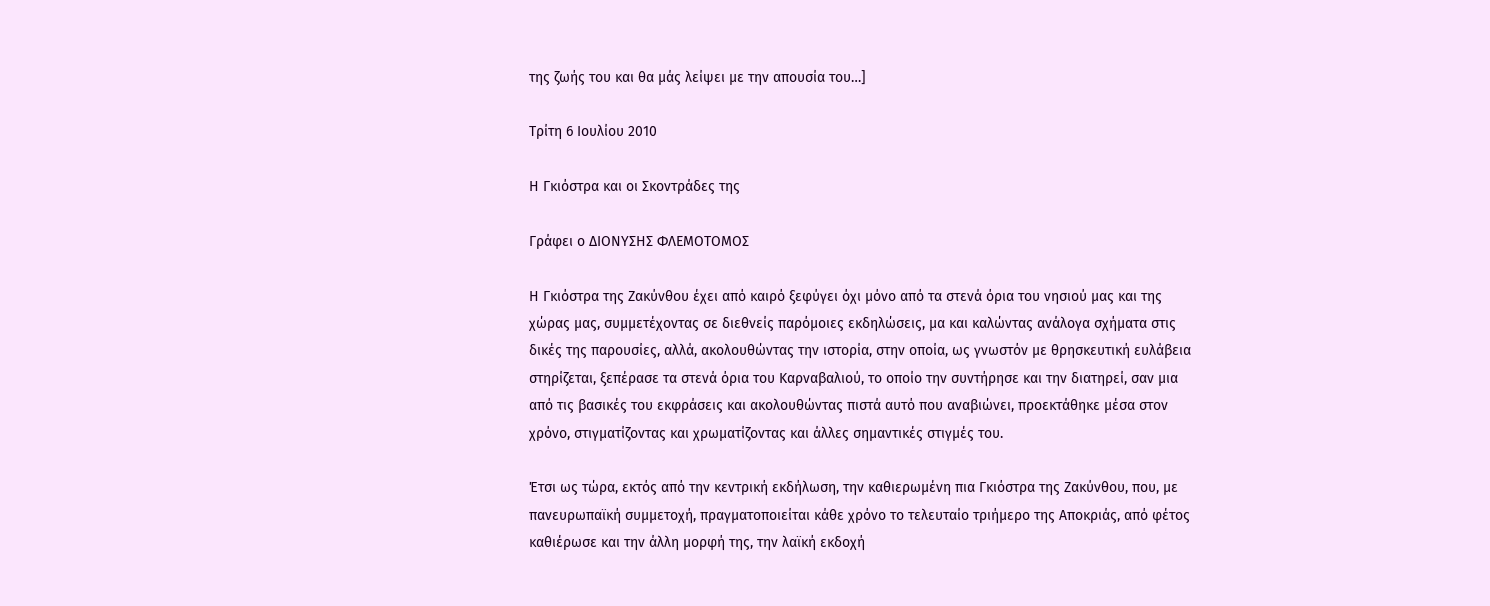της ζωής του και θα μάς λείψει με την απουσία του…]

Τρίτη 6 Ιουλίου 2010

Η Γκιόστρα και οι Σκοντράδες της

Γράφει ο ΔΙΟΝΥΣΗΣ ΦΛΕΜΟΤΟΜΟΣ

Η Γκιόστρα της Ζακύνθου έχει από καιρό ξεφύγει όχι μόνο από τα στενά όρια του νησιού μας και της χώρας μας, συμμετέχοντας σε διεθνείς παρόμοιες εκδηλώσεις, μα και καλώντας ανάλογα σχήματα στις δικές της παρουσίες, αλλά, ακολουθώντας την ιστορία, στην οποία, ως γνωστόν με θρησκευτική ευλάβεια στηρίζεται, ξεπέρασε τα στενά όρια του Καρναβαλιού, το οποίο την συντήρησε και την διατηρεί, σαν μια από τις βασικές του εκφράσεις και ακολουθώντας πιστά αυτό που αναβιώνει, προεκτάθηκε μέσα στον χρόνο, στιγματίζοντας και χρωματίζοντας και άλλες σημαντικές στιγμές του.

Έτσι ως τώρα, εκτός από την κεντρική εκδήλωση, την καθιερωμένη πια Γκιόστρα της Ζακύνθου, που, με πανευρωπαϊκή συμμετοχή, πραγματοποιείται κάθε χρόνο το τελευταίο τριήμερο της Αποκριάς, από φέτος καθιέρωσε και την άλλη μορφή της, την λαϊκή εκδοχή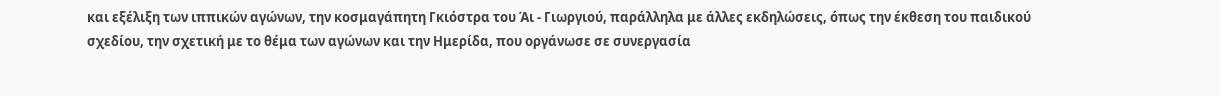και εξέλιξη των ιππικών αγώνων, την κοσμαγάπητη Γκιόστρα του Άι - Γιωργιού, παράλληλα με άλλες εκδηλώσεις, όπως την έκθεση του παιδικού σχεδίου, την σχετική με το θέμα των αγώνων και την Ημερίδα, που οργάνωσε σε συνεργασία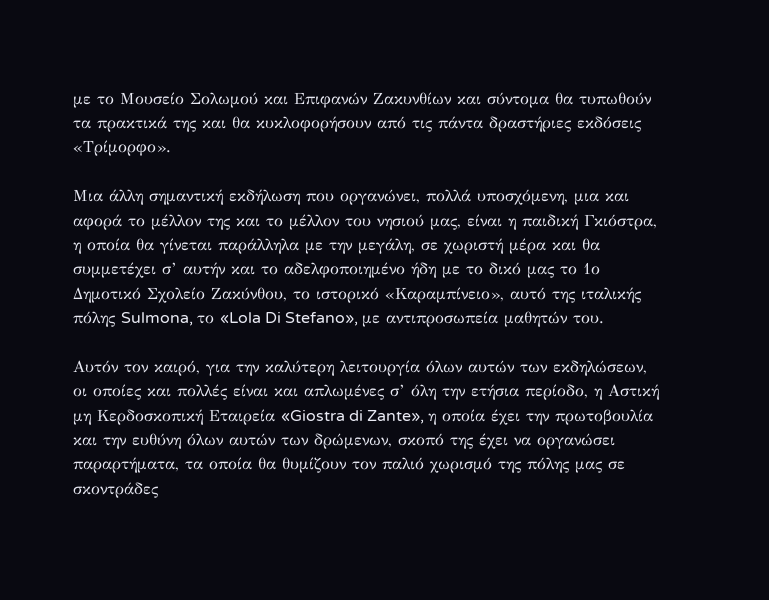με το Μουσείο Σολωμού και Επιφανών Ζακυνθίων και σύντομα θα τυπωθούν τα πρακτικά της και θα κυκλοφορήσουν από τις πάντα δραστήριες εκδόσεις «Τρίμορφο».

Μια άλλη σημαντική εκδήλωση που οργανώνει, πολλά υποσχόμενη, μια και αφορά το μέλλον της και το μέλλον του νησιού μας, είναι η παιδική Γκιόστρα, η οποία θα γίνεται παράλληλα με την μεγάλη, σε χωριστή μέρα και θα συμμετέχει σ’ αυτήν και το αδελφοποιημένο ήδη με το δικό μας το 1ο Δημοτικό Σχολείο Ζακύνθου, το ιστορικό «Καραμπίνειο», αυτό της ιταλικής πόλης Sulmona, το «Lola Di Stefano», με αντιπροσωπεία μαθητών του.

Αυτόν τον καιρό, για την καλύτερη λειτουργία όλων αυτών των εκδηλώσεων, οι οποίες και πολλές είναι και απλωμένες σ’ όλη την ετήσια περίοδο, η Αστική μη Κερδοσκοπική Εταιρεία «Giostra di Zante», η οποία έχει την πρωτοβουλία και την ευθύνη όλων αυτών των δρώμενων, σκοπό της έχει να οργανώσει παραρτήματα, τα οποία θα θυμίζουν τον παλιό χωρισμό της πόλης μας σε σκοντράδες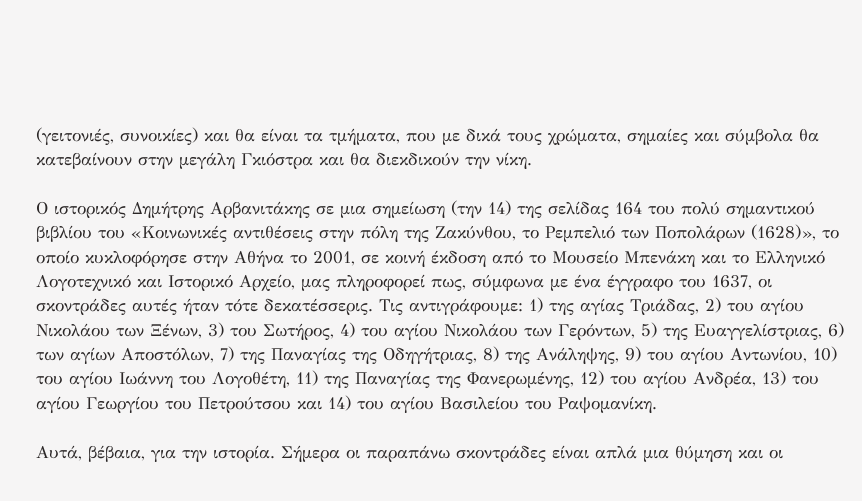(γειτονιές, συνοικίες) και θα είναι τα τμήματα, που με δικά τους χρώματα, σημαίες και σύμβολα θα κατεβαίνουν στην μεγάλη Γκιόστρα και θα διεκδικούν την νίκη.

Ο ιστορικός Δημήτρης Αρβανιτάκης σε μια σημείωση (την 14) της σελίδας 164 του πολύ σημαντικού βιβλίου του «Κοινωνικές αντιθέσεις στην πόλη της Ζακύνθου, το Ρεμπελιό των Ποπολάρων (1628)», το οποίο κυκλοφόρησε στην Αθήνα το 2001, σε κοινή έκδοση από το Μουσείο Μπενάκη και το Ελληνικό Λογοτεχνικό και Ιστορικό Αρχείο, μας πληροφορεί πως, σύμφωνα με ένα έγγραφο του 1637, οι σκοντράδες αυτές ήταν τότε δεκατέσσερις. Τις αντιγράφουμε: 1) της αγίας Τριάδας, 2) του αγίου Νικολάου των Ξένων, 3) του Σωτήρος, 4) του αγίου Νικολάου των Γερόντων, 5) της Ευαγγελίστριας, 6) των αγίων Αποστόλων, 7) της Παναγίας της Οδηγήτριας, 8) της Ανάληψης, 9) του αγίου Αντωνίου, 10) του αγίου Ιωάννη του Λογοθέτη, 11) της Παναγίας της Φανερωμένης, 12) του αγίου Ανδρέα, 13) του αγίου Γεωργίου του Πετρούτσου και 14) του αγίου Βασιλείου του Ραψομανίκη.

Αυτά, βέβαια, για την ιστορία. Σήμερα οι παραπάνω σκοντράδες είναι απλά μια θύμηση και οι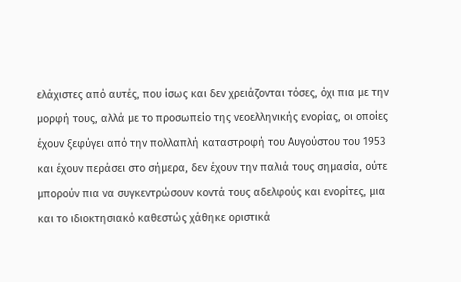ελάχιστες από αυτές, που ίσως και δεν χρειάζονται τόσες, όχι πια με την μορφή τους, αλλά με το προσωπείο της νεοελληνικής ενορίας, οι οποίες έχουν ξεφύγει από την πολλαπλή καταστροφή του Αυγούστου του 1953 και έχουν περάσει στο σήμερα, δεν έχουν την παλιά τους σημασία, ούτε μπορούν πια να συγκεντρώσουν κοντά τους αδελφούς και ενορίτες, μια και το ιδιοκτησιακό καθεστώς χάθηκε οριστικά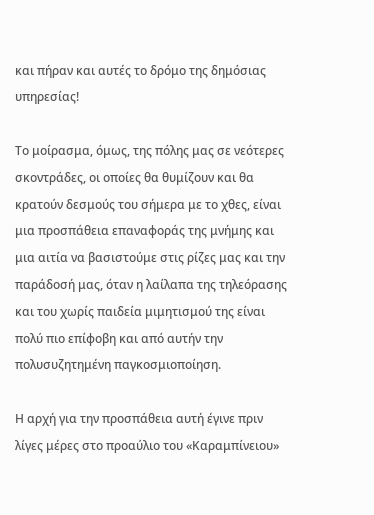και πήραν και αυτές το δρόμο της δημόσιας υπηρεσίας!

Το μοίρασμα, όμως, της πόλης μας σε νεότερες σκοντράδες, οι οποίες θα θυμίζουν και θα κρατούν δεσμούς του σήμερα με το χθες, είναι μια προσπάθεια επαναφοράς της μνήμης και μια αιτία να βασιστούμε στις ρίζες μας και την παράδοσή μας, όταν η λαίλαπα της τηλεόρασης και του χωρίς παιδεία μιμητισμού της είναι πολύ πιο επίφοβη και από αυτήν την πολυσυζητημένη παγκοσμιοποίηση.

Η αρχή για την προσπάθεια αυτή έγινε πριν λίγες μέρες στο προαύλιο του «Καραμπίνειου»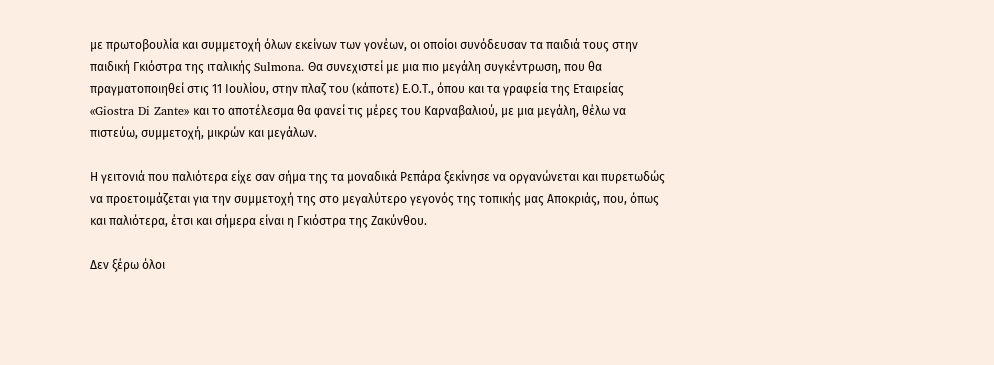με πρωτοβουλία και συμμετοχή όλων εκείνων των γονέων, οι οποίοι συνόδευσαν τα παιδιά τους στην παιδική Γκιόστρα της ιταλικής Sulmona. Θα συνεχιστεί με μια πιο μεγάλη συγκέντρωση, που θα πραγματοποιηθεί στις 11 Ιουλίου, στην πλαζ του (κάποτε) Ε.Ο.Τ., όπου και τα γραφεία της Εταιρείας «Giostra Di Zante» και το αποτέλεσμα θα φανεί τις μέρες του Καρναβαλιού, με μια μεγάλη, θέλω να πιστεύω, συμμετοχή, μικρών και μεγάλων.

Η γειτονιά που παλιότερα είχε σαν σήμα της τα μοναδικά Ρεπάρα ξεκίνησε να οργανώνεται και πυρετωδώς να προετοιμάζεται για την συμμετοχή της στο μεγαλύτερο γεγονός της τοπικής μας Αποκριάς, που, όπως και παλιότερα, έτσι και σήμερα είναι η Γκιόστρα της Ζακύνθου.

Δεν ξέρω όλοι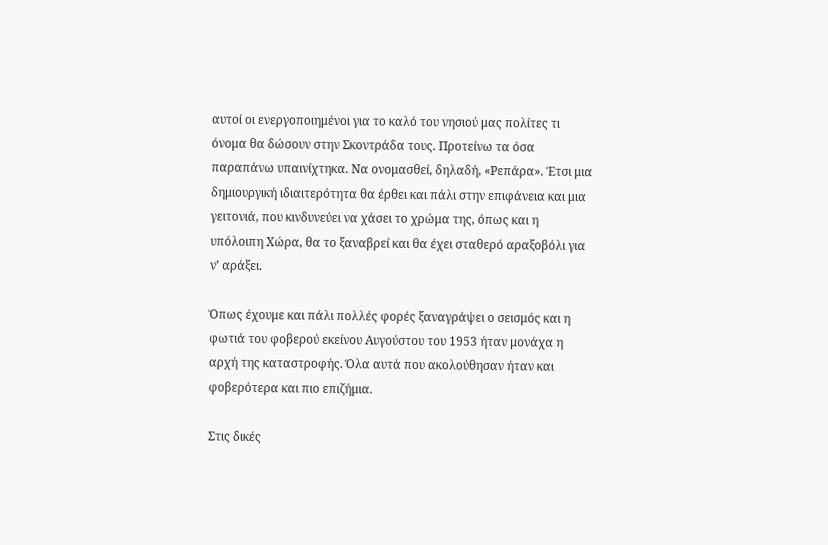αυτοί οι ενεργοποιημένοι για το καλό του νησιού μας πολίτες τι όνομα θα δώσουν στην Σκοντράδα τους. Προτείνω τα όσα παραπάνω υπαινίχτηκα. Να ονομασθεί, δηλαδή, «Ρεπάρα». Έτσι μια δημιουργική ιδιαιτερότητα θα έρθει και πάλι στην επιφάνεια και μια γειτονιά, που κινδυνεύει να χάσει το χρώμα της, όπως και η υπόλοιπη Χώρα, θα το ξαναβρεί και θα έχει σταθερό αραξοβόλι για ν’ αράξει.

Όπως έχουμε και πάλι πολλές φορές ξαναγράψει ο σεισμός και η φωτιά του φοβερού εκείνου Αυγούστου του 1953 ήταν μονάχα η αρχή της καταστροφής. Όλα αυτά που ακολούθησαν ήταν και φοβερότερα και πιο επιζήμια.

Στις δικές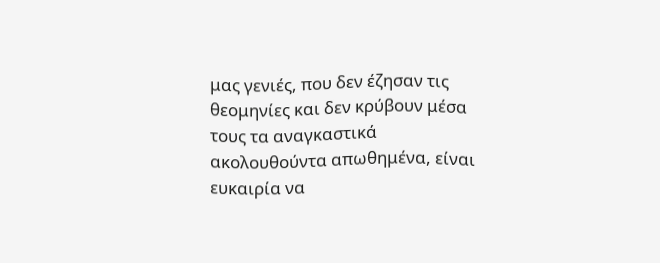μας γενιές, που δεν έζησαν τις θεομηνίες και δεν κρύβουν μέσα τους τα αναγκαστικά ακολουθούντα απωθημένα, είναι ευκαιρία να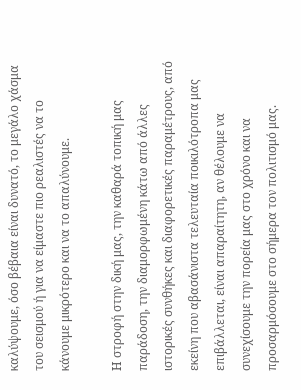καλύψουμε, όσο βέβαια είναι δυνατό, το μεγάλο χάσμα του σεισμού ή για να είμαστε πιο ρεαλιστές να το κάνουμε μικρότερο και να το απαλύνουμε.

Η στροφή στην δική μας, την καθαρά τοπική μας παράδοση, την διαμορφωμένη κάτω από άλλες ιστορικές συνθήκες και διαφορετικές παραμέτρους, από εκείνη που αβασάνιστα τελευταία ποικιλότροπα μας επιβάλλεται, είναι απαραίτητη, αν θέλουμε να συνεχίσουμε την πορεία μας στο χρόνο και να προσαρμόσουμε στο σήμερα τον πολιτισμό μας.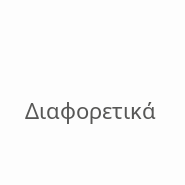Διαφορετικά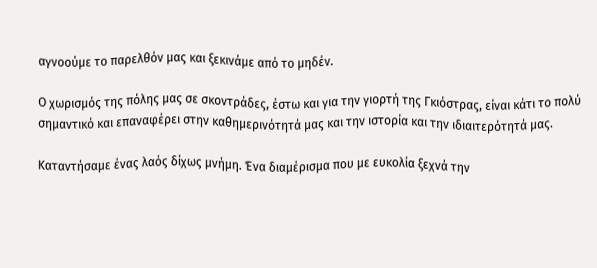αγνοούμε το παρελθόν μας και ξεκινάμε από το μηδέν.

Ο χωρισμός της πόλης μας σε σκοντράδες, έστω και για την γιορτή της Γκιόστρας, είναι κάτι το πολύ σημαντικό και επαναφέρει στην καθημερινότητά μας και την ιστορία και την ιδιαιτερότητά μας.

Καταντήσαμε ένας λαός δίχως μνήμη. Ένα διαμέρισμα που με ευκολία ξεχνά την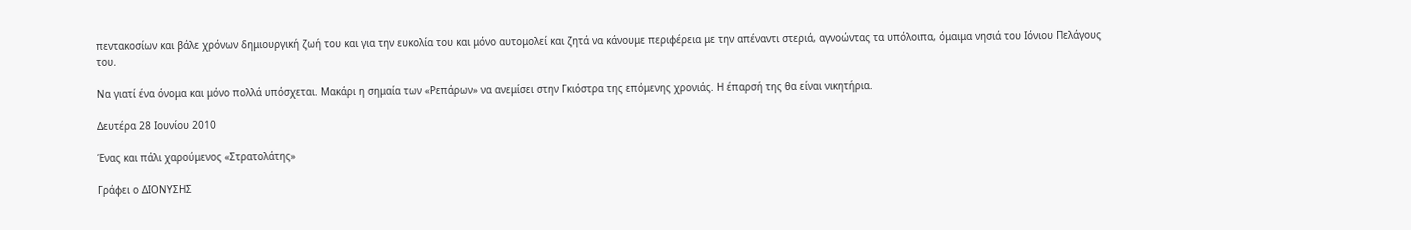πεντακοσίων και βάλε χρόνων δημιουργική ζωή του και για την ευκολία του και μόνο αυτομολεί και ζητά να κάνουμε περιφέρεια με την απέναντι στεριά, αγνοώντας τα υπόλοιπα, όμαιμα νησιά του Ιόνιου Πελάγους του.

Να γιατί ένα όνομα και μόνο πολλά υπόσχεται. Μακάρι η σημαία των «Ρεπάρων» να ανεμίσει στην Γκιόστρα της επόμενης χρονιάς. Η έπαρσή της θα είναι νικητήρια.

Δευτέρα 28 Ιουνίου 2010

Ένας και πάλι χαρούμενος «Στρατολάτης»

Γράφει ο ΔΙΟΝΥΣΗΣ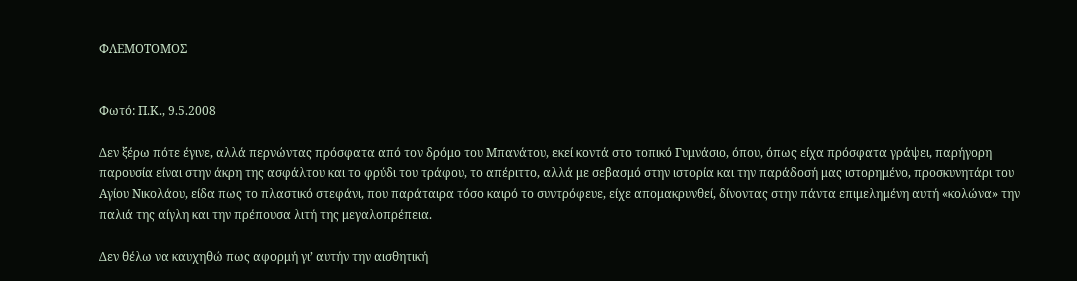ΦΛΕΜΟΤΟΜΟΣ


Φωτό: Π.Κ., 9.5.2008

Δεν ξέρω πότε έγινε, αλλά περνώντας πρόσφατα από τον δρόμο του Μπανάτου, εκεί κοντά στο τοπικό Γυμνάσιο, όπου, όπως είχα πρόσφατα γράψει, παρήγορη παρουσία είναι στην άκρη της ασφάλτου και το φρύδι του τράφου, το απέριττο, αλλά με σεβασμό στην ιστορία και την παράδοσή μας ιστορημένο, προσκυνητάρι του Αγίου Νικολάου, είδα πως το πλαστικό στεφάνι, που παράταιρα τόσο καιρό το συντρόφευε, είχε απομακρυνθεί, δίνοντας στην πάντα επιμελημένη αυτή «κολώνα» την παλιά της αίγλη και την πρέπουσα λιτή της μεγαλοπρέπεια.

Δεν θέλω να καυχηθώ πως αφορμή γι’ αυτήν την αισθητική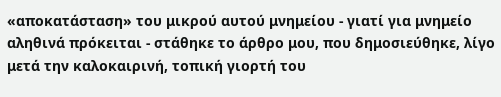«αποκατάσταση» του μικρού αυτού μνημείου - γιατί για μνημείο αληθινά πρόκειται - στάθηκε το άρθρο μου, που δημοσιεύθηκε, λίγο μετά την καλοκαιρινή, τοπική γιορτή του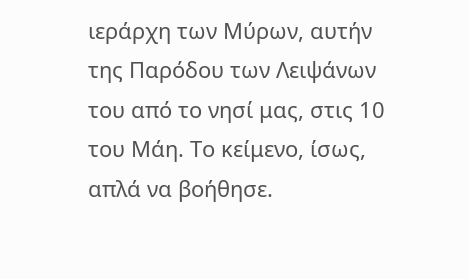ιεράρχη των Μύρων, αυτήν της Παρόδου των Λειψάνων του από το νησί μας, στις 10 του Μάη. Το κείμενο, ίσως, απλά να βοήθησε.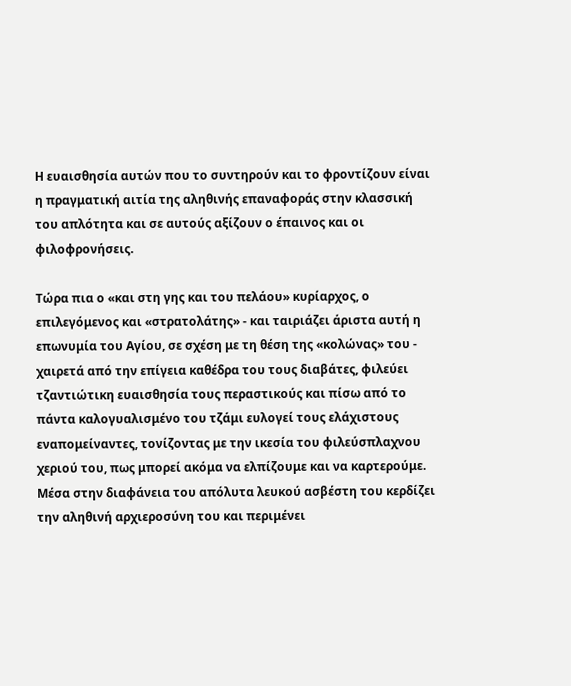Η ευαισθησία αυτών που το συντηρούν και το φροντίζουν είναι η πραγματική αιτία της αληθινής επαναφοράς στην κλασσική του απλότητα και σε αυτούς αξίζουν ο έπαινος και οι φιλοφρονήσεις.

Τώρα πια ο «και στη γης και του πελάου» κυρίαρχος, ο επιλεγόμενος και «στρατολάτης» - και ταιριάζει άριστα αυτή η επωνυμία του Αγίου, σε σχέση με τη θέση της «κολώνας» του - χαιρετά από την επίγεια καθέδρα του τους διαβάτες, φιλεύει τζαντιώτικη ευαισθησία τους περαστικούς και πίσω από το πάντα καλογυαλισμένο του τζάμι ευλογεί τους ελάχιστους εναπομείναντες, τονίζοντας με την ικεσία του φιλεύσπλαχνου χεριού του, πως μπορεί ακόμα να ελπίζουμε και να καρτερούμε. Μέσα στην διαφάνεια του απόλυτα λευκού ασβέστη του κερδίζει την αληθινή αρχιεροσύνη του και περιμένει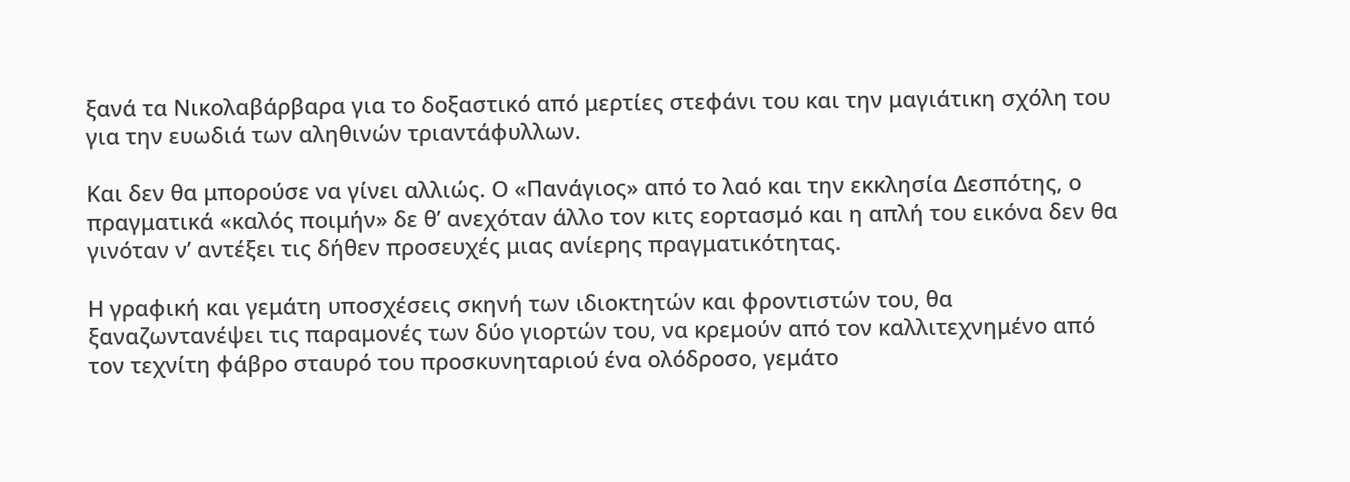ξανά τα Νικολαβάρβαρα για το δοξαστικό από μερτίες στεφάνι του και την μαγιάτικη σχόλη του για την ευωδιά των αληθινών τριαντάφυλλων.

Και δεν θα μπορούσε να γίνει αλλιώς. Ο «Πανάγιος» από το λαό και την εκκλησία Δεσπότης, ο πραγματικά «καλός ποιμήν» δε θ’ ανεχόταν άλλο τον κιτς εορτασμό και η απλή του εικόνα δεν θα γινόταν ν’ αντέξει τις δήθεν προσευχές μιας ανίερης πραγματικότητας.

Η γραφική και γεμάτη υποσχέσεις σκηνή των ιδιοκτητών και φροντιστών του, θα ξαναζωντανέψει τις παραμονές των δύο γιορτών του, να κρεμούν από τον καλλιτεχνημένο από τον τεχνίτη φάβρο σταυρό του προσκυνηταριού ένα ολόδροσο, γεμάτο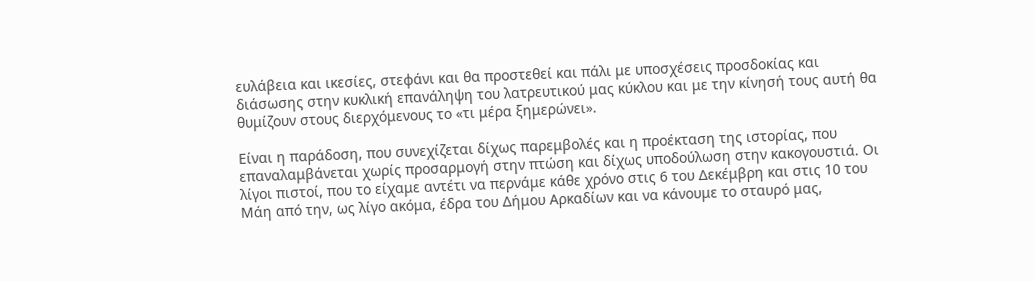ευλάβεια και ικεσίες, στεφάνι και θα προστεθεί και πάλι με υποσχέσεις προσδοκίας και διάσωσης στην κυκλική επανάληψη του λατρευτικού μας κύκλου και με την κίνησή τους αυτή θα θυμίζουν στους διερχόμενους το «τι μέρα ξημερώνει».

Είναι η παράδοση, που συνεχίζεται δίχως παρεμβολές και η προέκταση της ιστορίας, που επαναλαμβάνεται χωρίς προσαρμογή στην πτώση και δίχως υποδούλωση στην κακογουστιά. Οι λίγοι πιστοί, που το είχαμε αντέτι να περνάμε κάθε χρόνο στις 6 του Δεκέμβρη και στις 10 του Μάη από την, ως λίγο ακόμα, έδρα του Δήμου Αρκαδίων και να κάνουμε το σταυρό μας,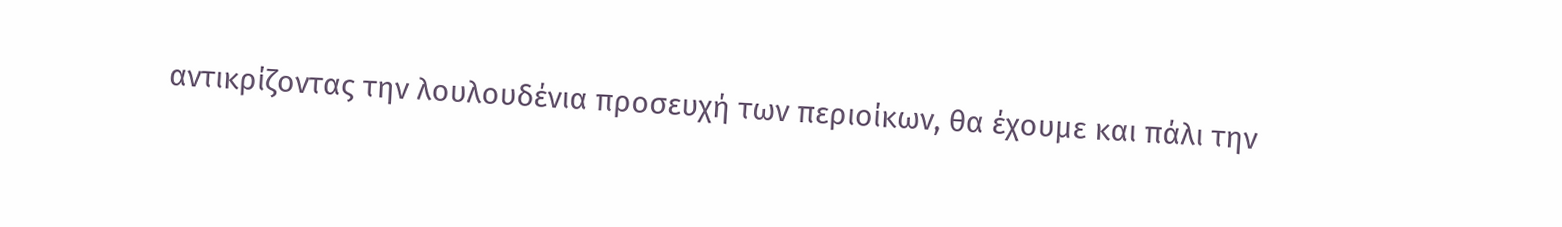αντικρίζοντας την λουλουδένια προσευχή των περιοίκων, θα έχουμε και πάλι την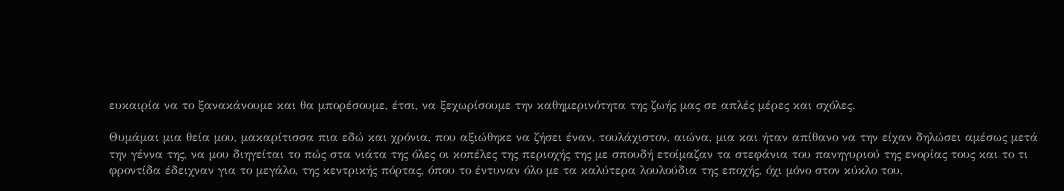ευκαιρία να το ξανακάνουμε και θα μπορέσουμε, έτσι, να ξεχωρίσουμε την καθημερινότητα της ζωής μας σε απλές μέρες και σχόλες.

Θυμάμαι μια θεία μου, μακαρίτισσα πια εδώ και χρόνια, που αξιώθηκε να ζήσει έναν, τουλάχιστον, αιώνα, μια και ήταν απίθανο να την είχαν δηλώσει αμέσως μετά την γέννα της, να μου διηγείται το πώς στα νιάτα της όλες οι κοπέλες της περιοχής της με σπουδή ετοίμαζαν τα στεφάνια του πανηγυριού της ενορίας τους και το τι φροντίδα έδειχναν για το μεγάλο, της κεντρικής πόρτας, όπου το έντυναν όλο με τα καλύτερα λουλούδια της εποχής, όχι μόνο στον κύκλο του,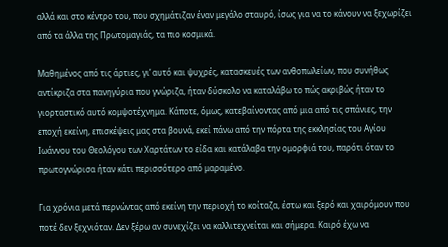αλλά και στο κέντρο του, που σχημάτιζαν έναν μεγάλο σταυρό, ίσως για να το κάνουν να ξεχωρίζει από τα άλλα της Πρωτομαγιάς, τα πιο κοσμικά.

Μαθημένος από τις άρτιες, γι’ αυτό και ψυχρές, κατασκευές των ανθοπωλείων, που συνήθως αντίκριζα στα πανηγύρια που γνώριζα, ήταν δύσκολο να καταλάβω το πώς ακριβώς ήταν το γιορταστικό αυτό κομψοτέχνημα. Κάποτε, όμως, κατεβαίνοντας από μια από τις σπάνιες, την εποχή εκείνη, επισκέψεις μας στα βουνά, εκεί πάνω από την πόρτα της εκκλησίας του Αγίου Ιωάννου του Θεολόγου των Χαρτάτων το είδα και κατάλαβα την ομορφιά του, παρότι όταν το πρωτογνώρισα ήταν κάτι περισσότερο από μαραμένο.

Για χρόνια μετά περνώντας από εκείνη την περιοχή το κοίταζα, έστω και ξερό και χαιρόμουν που ποτέ δεν ξεχνιόταν. Δεν ξέρω αν συνεχίζει να καλλιτεχνείται και σήμερα. Καιρό έχω να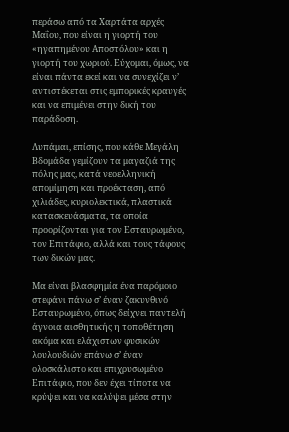περάσω από τα Χαρτάτα αρχές Μαΐου, που είναι η γιορτή του «ηγαπημένου Αποστόλου» και η γιορτή του χωριού. Εύχομαι, όμως, να είναι πάντα εκεί και να συνεχίζει ν’ αντιστέκεται στις εμπορικές κραυγές και να επιμένει στην δική του παράδοση.

Λυπάμαι, επίσης, που κάθε Μεγάλη Βδομάδα γεμίζουν τα μαγαζιά της πόλης μας, κατά νεοελληνική απομίμηση και προέκταση, από χιλιάδες, κυριολεκτικά, πλαστικά κατασκευάσματα, τα οποία προορίζονται για τον Εσταυρωμένο, τον Επιτάφιο, αλλά και τους τάφους των δικών μας.

Μα είναι βλασφημία ένα παρόμοιο στεφάνι πάνω σ’ έναν ζακυνθινό Εσταυρωμένο, όπως δείχνει παντελή άγνοια αισθητικής η τοποθέτηση ακόμα και ελάχιστων φυσικών λουλουδιών επάνω σ’ έναν ολοσκάλιστο και επιχρυσωμένο Επιτάφιο, που δεν έχει τίποτα να κρύψει και να καλύψει μέσα στην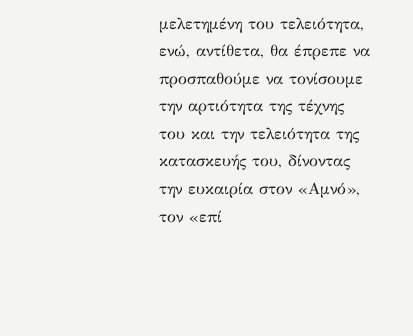μελετημένη του τελειότητα, ενώ, αντίθετα, θα έπρεπε να προσπαθούμε να τονίσουμε την αρτιότητα της τέχνης του και την τελειότητα της κατασκευής του, δίνοντας την ευκαιρία στον «Αμνό», τον «επί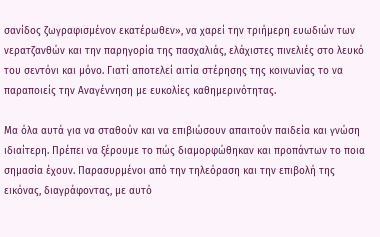σανίδος ζωγραφισμένον εκατέρωθεν», να χαρεί την τριήμερη ευωδιών των νερατζανθών και την παρηγορία της πασχαλιάς, ελάχιστες πινελιές στο λευκό του σεντόνι και μόνο. Γιατί αποτελεί αιτία στέρησης της κοινωνίας το να παραποιείς την Αναγέννηση με ευκολίες καθημερινότητας.

Μα όλα αυτά για να σταθούν και να επιβιώσουν απαιτούν παιδεία και γνώση ιδιαίτερη. Πρέπει να ξέρουμε το πώς διαμορφώθηκαν και προπάντων το ποια σημασία έχουν. Παρασυρμένοι από την τηλεόραση και την επιβολή της εικόνας, διαγράφοντας, με αυτό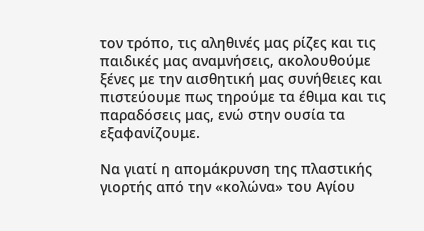τον τρόπο, τις αληθινές μας ρίζες και τις παιδικές μας αναμνήσεις, ακολουθούμε ξένες με την αισθητική μας συνήθειες και πιστεύουμε πως τηρούμε τα έθιμα και τις παραδόσεις μας, ενώ στην ουσία τα εξαφανίζουμε.

Να γιατί η απομάκρυνση της πλαστικής γιορτής από την «κολώνα» του Αγίου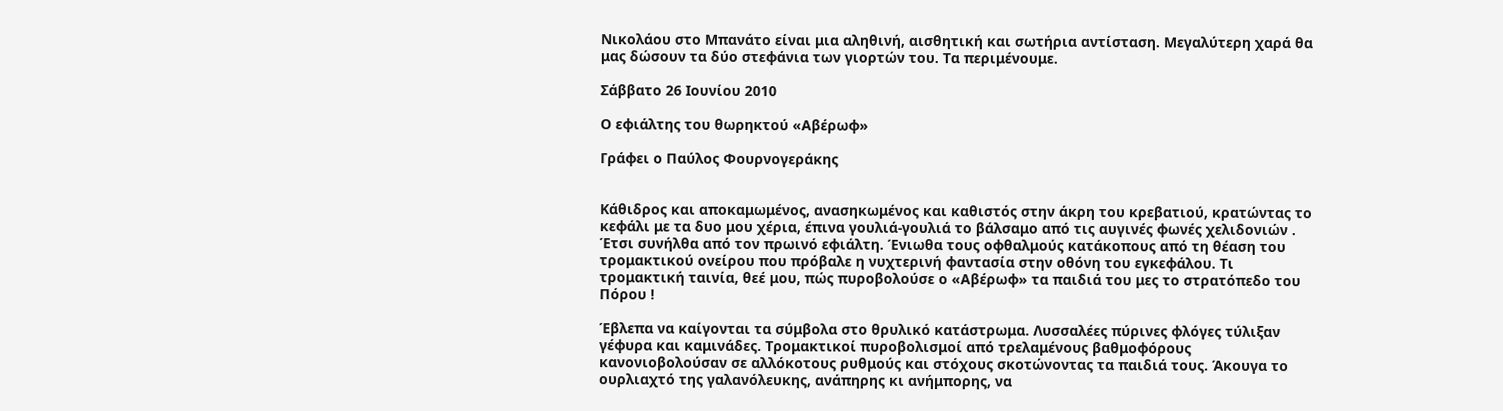Νικολάου στο Μπανάτο είναι μια αληθινή, αισθητική και σωτήρια αντίσταση. Μεγαλύτερη χαρά θα μας δώσουν τα δύο στεφάνια των γιορτών του. Τα περιμένουμε.

Σάββατο 26 Ιουνίου 2010

Ο εφιάλτης του θωρηκτού «Αβέρωφ»

Γράφει ο Παύλος Φουρνογεράκης


Κάθιδρος και αποκαμωμένος, ανασηκωμένος και καθιστός στην άκρη του κρεβατιού, κρατώντας το κεφάλι με τα δυο μου χέρια, έπινα γουλιά-γουλιά το βάλσαμο από τις αυγινές φωνές χελιδονιών . Έτσι συνήλθα από τον πρωινό εφιάλτη. Ένιωθα τους οφθαλμούς κατάκοπους από τη θέαση του τρομακτικού ονείρου που πρόβαλε η νυχτερινή φαντασία στην οθόνη του εγκεφάλου. Τι τρομακτική ταινία, θεέ μου, πώς πυροβολούσε ο «Αβέρωφ» τα παιδιά του μες το στρατόπεδο του Πόρου !

Έβλεπα να καίγονται τα σύμβολα στο θρυλικό κατάστρωμα. Λυσσαλέες πύρινες φλόγες τύλιξαν γέφυρα και καμινάδες. Τρομακτικοί πυροβολισμοί από τρελαμένους βαθμοφόρους κανονιοβολούσαν σε αλλόκοτους ρυθμούς και στόχους σκοτώνοντας τα παιδιά τους. Άκουγα το ουρλιαχτό της γαλανόλευκης, ανάπηρης κι ανήμπορης, να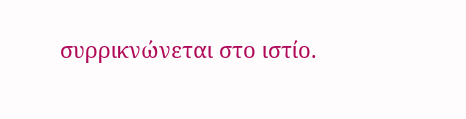συρρικνώνεται στο ιστίο.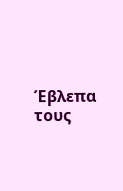Έβλεπα τους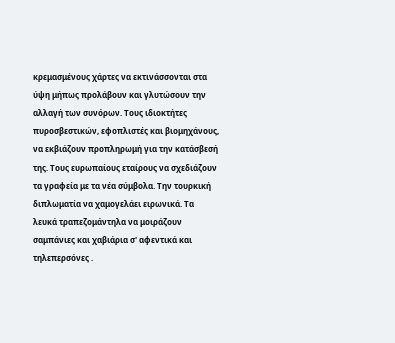κρεμασμένους χάρτες να εκτινάσσονται στα ύψη μήπως προλάβουν και γλυτώσουν την αλλαγή των συνόρων. Tους ιδιοκτήτες πυροσβεστικών, εφοπλιστές και βιομηχάνους, να εκβιάζουν προπληρωμή για την κατάσβεσή της. Tους ευρωπαίους εταίρους να σχεδιάζουν τα γραφεία με τα νέα σύμβολα. Την τουρκική διπλωματία να χαμογελάει ειρωνικά. Τα λευκά τραπεζομάντηλα να μοιράζουν σαμπάνιες και χαβιάρια σ' αφεντικά και τηλεπερσόνες .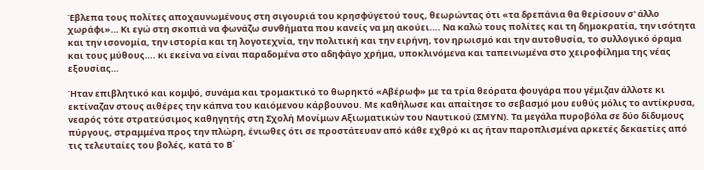Έβλεπα τους πολίτες αποχαυνωμένους στη σιγουριά του κρησφύγετού τους, θεωρώντας ότι «τα δρεπάνια θα θερίσουν σ' άλλο χωράφι»… Κι εγώ στη σκοπιά να φωνάζω συνθήματα που κανείς να μη ακούει…. Να καλώ τους πολίτες και τη δημοκρατία, την ισότητα και την ισονομία, την ιστορία και τη λογοτεχνία, την πολιτική και την ειρήνη, τον ηρωισμό και την αυτοθυσία, το συλλογικό όραμα και τους μύθους…. κι εκείνα να είναι παραδομένα στο αδηφάγο χρήμα, υποκλινόμενα και ταπεινωμένα στο χειροφίλημα της νέας εξουσίας…

Ήταν επιβλητικό και κομψό, συνάμα και τρομακτικό το θωρηκτό «Αβέρωφ» με τα τρία θεόρατα φουγάρα που γέμιζαν άλλοτε κι εκτίναζαν στους αιθέρες την κάπνα του καιόμενου κάρβουνου. Με καθήλωσε και απαίτησε το σεβασμό μου ευθύς μόλις το αντίκρυσα, νεαρός τότε στρατεύσιμος καθηγητής στη Σχολή Μονίμων Αξιωματικών του Ναυτικού (ΣΜΥΝ). Τα μεγάλα πυροβόλα σε δύο δίδυμους πύργους, στραμμένα προς την πλώρη, ένιωθες ότι σε προστάτευαν από κάθε εχθρό κι ας ήταν παροπλισμένα αρκετές δεκαετίες από τις τελευταίες του βολές, κατά το Β΄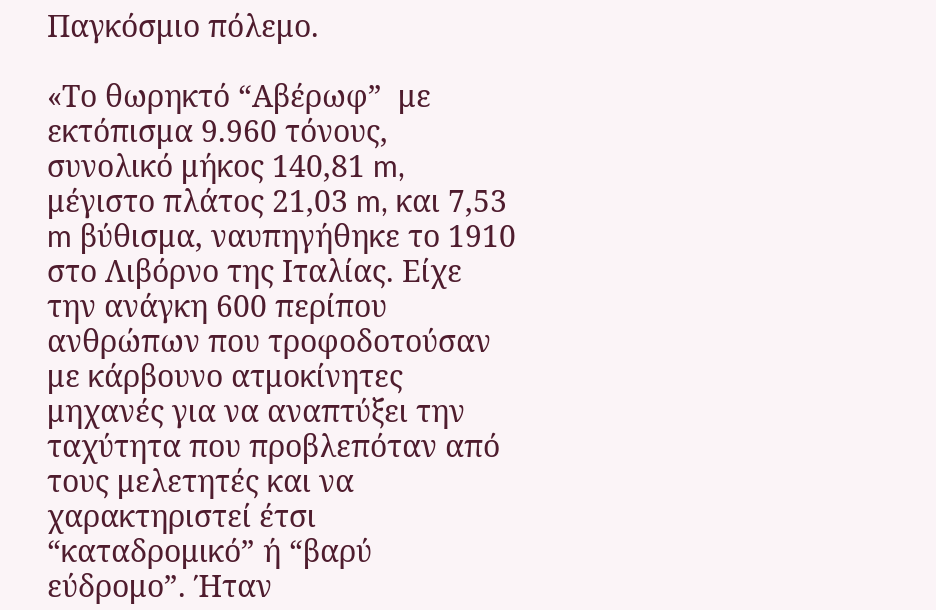Παγκόσμιο πόλεμο.

«Το θωρηκτό “Αβέρωφ”  με εκτόπισμα 9.960 τόνους, συνολικό μήκος 140,81 m, μέγιστο πλάτος 21,03 m, και 7,53 m βύθισμα, ναυπηγήθηκε το 1910 στο Λιβόρνο της Ιταλίας. Είχε την ανάγκη 600 περίπου ανθρώπων που τροφοδοτούσαν με κάρβουνο ατμοκίνητες μηχανές για να αναπτύξει την ταχύτητα που προβλεπόταν από τους μελετητές και να χαρακτηριστεί έτσι “καταδρομικό” ή “βαρύ εύδρομο”. Ήταν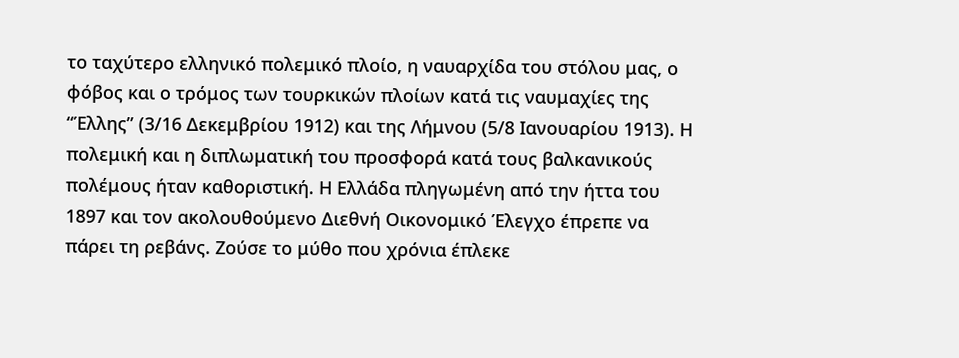το ταχύτερο ελληνικό πολεμικό πλοίο, η ναυαρχίδα του στόλου μας, ο φόβος και ο τρόμος των τουρκικών πλοίων κατά τις ναυμαχίες της “Έλλης” (3/16 Δεκεμβρίου 1912) και της Λήμνου (5/8 Ιανουαρίου 1913). Η πολεμική και η διπλωματική του προσφορά κατά τους βαλκανικούς πολέμους ήταν καθοριστική. Η Ελλάδα πληγωμένη από την ήττα του 1897 και τον ακολουθούμενο Διεθνή Οικονομικό Έλεγχο έπρεπε να πάρει τη ρεβάνς. Ζούσε το μύθο που χρόνια έπλεκε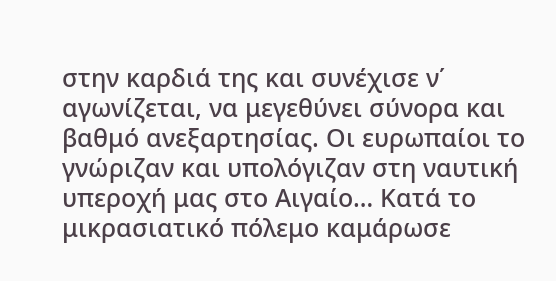στην καρδιά της και συνέχισε ν΄ αγωνίζεται, να μεγεθύνει σύνορα και βαθμό ανεξαρτησίας. Οι ευρωπαίοι το γνώριζαν και υπολόγιζαν στη ναυτική υπεροχή μας στο Αιγαίο… Κατά το μικρασιατικό πόλεμο καμάρωσε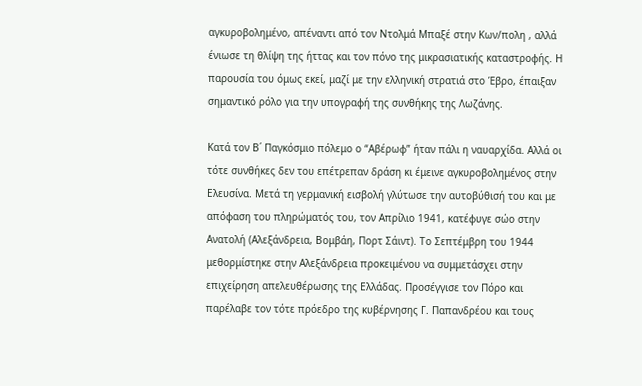αγκυροβολημένο, απέναντι από τον Ντολμά Μπαξέ στην Κων/πολη , αλλά ένιωσε τη θλίψη της ήττας και τον πόνο της μικρασιατικής καταστροφής. Η παρουσία του όμως εκεί, μαζί με την ελληνική στρατιά στο Έβρο, έπαιξαν σημαντικό ρόλο για την υπογραφή της συνθήκης της Λωζάνης.

Κατά τον Β΄ Παγκόσμιο πόλεμο ο “Αβέρωφ” ήταν πάλι η ναυαρχίδα. Αλλά οι τότε συνθήκες δεν του επέτρεπαν δράση κι έμεινε αγκυροβολημένος στην Ελευσίνα. Μετά τη γερμανική εισβολή γλύτωσε την αυτοβύθισή του και με απόφαση του πληρώματός του, τον Απρίλιο 1941, κατέφυγε σώο στην Ανατολή (Αλεξάνδρεια, Βομβάη, Πορτ Σάιντ). Το Σεπτέμβρη του 1944 μεθορμίστηκε στην Αλεξάνδρεια προκειμένου να συμμετάσχει στην επιχείρηση απελευθέρωσης της Ελλάδας. Προσέγγισε τον Πόρο και παρέλαβε τον τότε πρόεδρο της κυβέρνησης Γ. Παπανδρέου και τους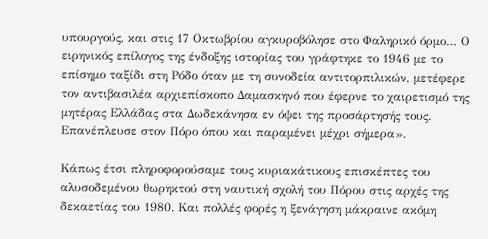υπουργούς, και στις 17 Οκτωβρίου αγκυροβόλησε στο Φαληρικό όρμο… Ο ειρηνικός επίλογος της ένδοξης ιστορίας του γράφτηκε το 1946 με το επίσημο ταξίδι στη Ρόδο όταν με τη συνοδεία αντιτορπιλικών, μετέφερε τον αντιβασιλέα αρχιεπίσκοπο Δαμασκηνό που έφερνε το χαιρετισμό της μητέρας Ελλάδας στα Δωδεκάνησα εν όψει της προσάρτησής τους. Επανέπλευσε στον Πόρο όπου και παραμένει μέχρι σήμερα».

Κάπως έτσι πληροφορούσαμε τους κυριακάτικους επισκέπτες του αλυσοδεμένου θωρηκτού στη ναυτική σχολή του Πόρου στις αρχές της δεκαετίας του 1980. Και πολλές φορές η ξενάγηση μάκραινε ακόμη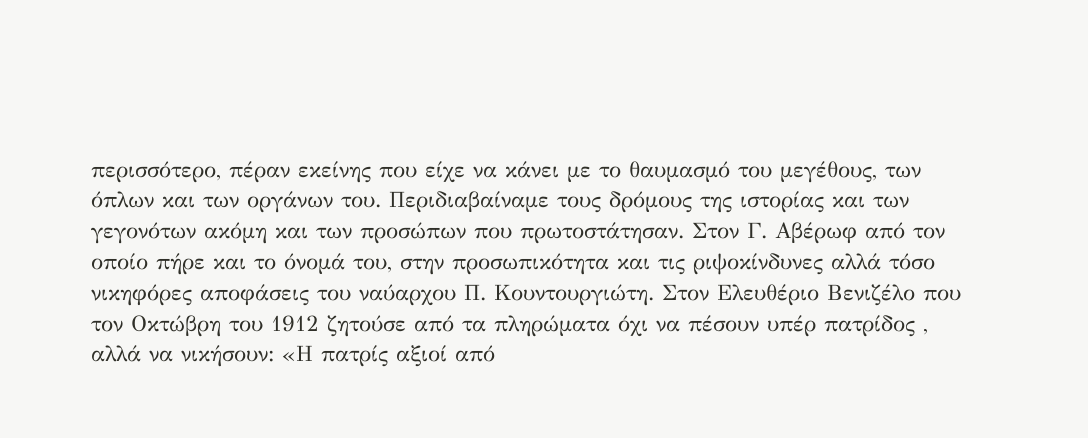περισσότερο, πέραν εκείνης που είχε να κάνει με το θαυμασμό του μεγέθους, των όπλων και των οργάνων του. Περιδιαβαίναμε τους δρόμους της ιστορίας και των γεγονότων ακόμη και των προσώπων που πρωτοστάτησαν. Στον Γ. Αβέρωφ από τον οποίο πήρε και το όνομά του, στην προσωπικότητα και τις ριψοκίνδυνες αλλά τόσο νικηφόρες αποφάσεις του ναύαρχου Π. Κουντουργιώτη. Στον Ελευθέριο Βενιζέλο που τον Οκτώβρη του 1912 ζητούσε από τα πληρώματα όχι να πέσουν υπέρ πατρίδος , αλλά να νικήσουν: «Η πατρίς αξιοί από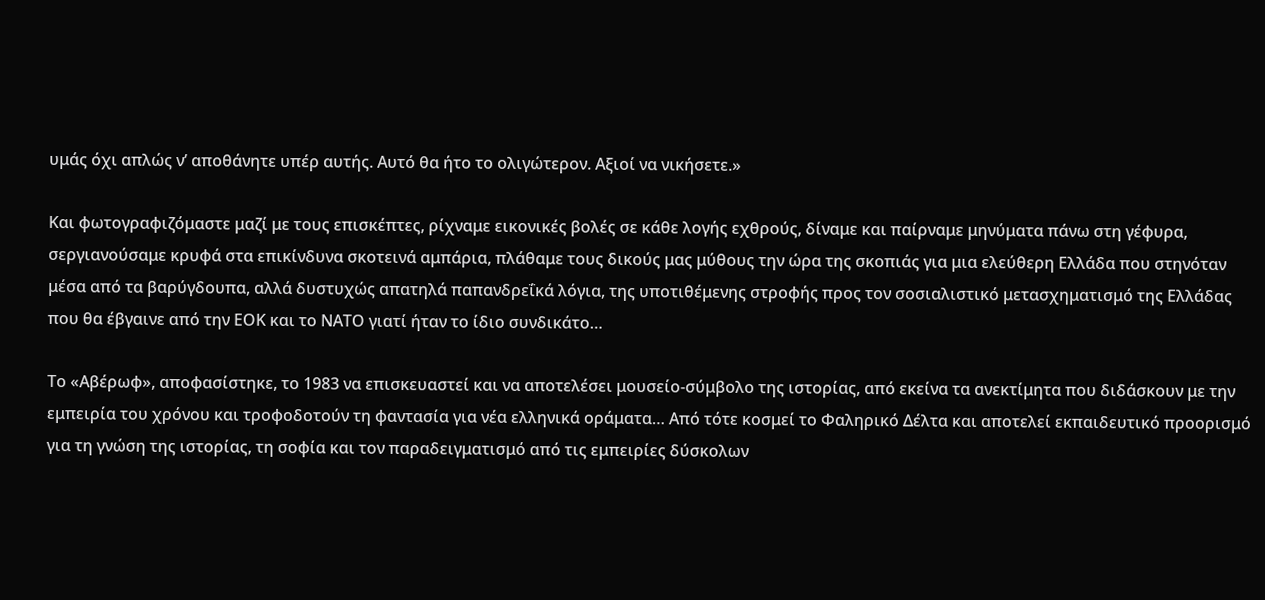υμάς όχι απλώς ν’ αποθάνητε υπέρ αυτής. Αυτό θα ήτο το ολιγώτερον. Αξιοί να νικήσετε.»

Και φωτογραφιζόμαστε μαζί με τους επισκέπτες, ρίχναμε εικονικές βολές σε κάθε λογής εχθρούς, δίναμε και παίρναμε μηνύματα πάνω στη γέφυρα, σεργιανούσαμε κρυφά στα επικίνδυνα σκοτεινά αμπάρια, πλάθαμε τους δικούς μας μύθους την ώρα της σκοπιάς για μια ελεύθερη Ελλάδα που στηνόταν μέσα από τα βαρύγδουπα, αλλά δυστυχώς απατηλά παπανδρεΐκά λόγια, της υποτιθέμενης στροφής προς τον σοσιαλιστικό μετασχηματισμό της Ελλάδας που θα έβγαινε από την ΕΟΚ και το ΝΑΤΟ γιατί ήταν το ίδιο συνδικάτο…

Το «Αβέρωφ», αποφασίστηκε, το 1983 να επισκευαστεί και να αποτελέσει μουσείο-σύμβολο της ιστορίας, από εκείνα τα ανεκτίμητα που διδάσκουν με την εμπειρία του χρόνου και τροφοδοτούν τη φαντασία για νέα ελληνικά οράματα… Από τότε κοσμεί το Φαληρικό Δέλτα και αποτελεί εκπαιδευτικό προορισμό για τη γνώση της ιστορίας, τη σοφία και τον παραδειγματισμό από τις εμπειρίες δύσκολων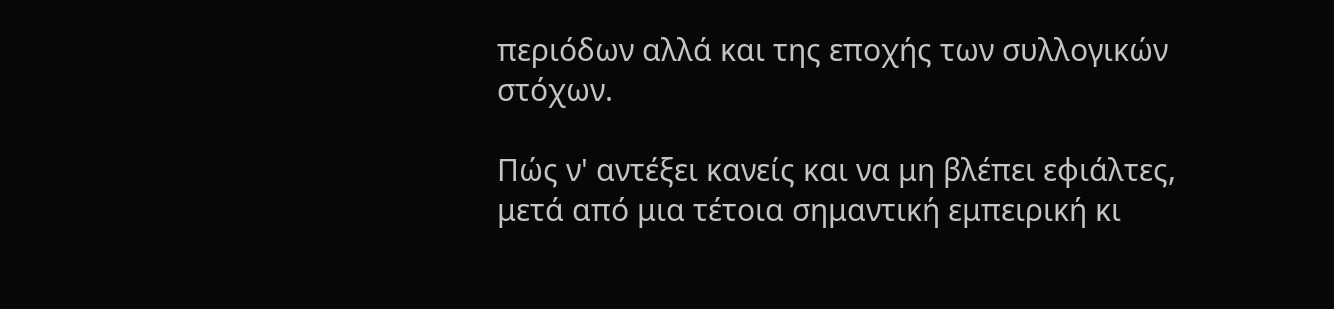περιόδων αλλά και της εποχής των συλλογικών στόχων.

Πώς ν' αντέξει κανείς και να μη βλέπει εφιάλτες, μετά από μια τέτοια σημαντική εμπειρική κι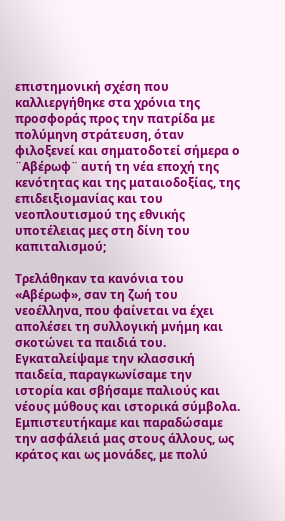επιστημονική σχέση που καλλιεργήθηκε στα χρόνια της προσφοράς προς την πατρίδα με πολύμηνη στράτευση, όταν φιλοξενεί και σηματοδοτεί σήμερα ο ¨Αβέρωφ¨ αυτή τη νέα εποχή της κενότητας και της ματαιοδοξίας, της επιδειξιομανίας και του νεοπλουτισμού της εθνικής υποτέλειας μες στη δίνη του καπιταλισμού;

Τρελάθηκαν τα κανόνια του «Αβέρωφ», σαν τη ζωή του νεοέλληνα, που φαίνεται να έχει απολέσει τη συλλογική μνήμη και σκοτώνει τα παιδιά του. Εγκαταλείψαμε την κλασσική παιδεία, παραγκωνίσαμε την ιστορία και σβήσαμε παλιούς και νέους μύθους και ιστορικά σύμβολα. Εμπιστευτήκαμε και παραδώσαμε την ασφάλειά μας στους άλλους, ως κράτος και ως μονάδες, με πολύ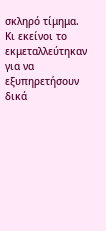σκληρό τίμημα. Κι εκείνοι το εκμεταλλεύτηκαν για να εξυπηρετήσουν δικά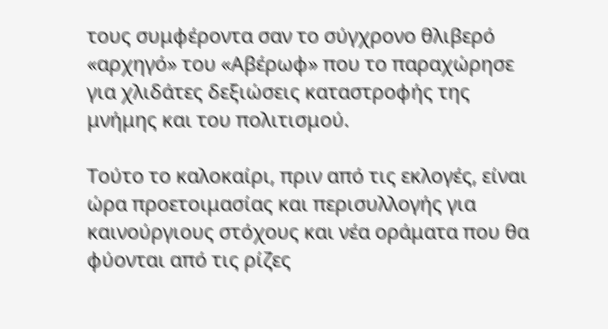τους συμφέροντα σαν το σύγχρονο θλιβερό «αρχηγό» του «Αβέρωφ» που το παραχώρησε για χλιδάτες δεξιώσεις καταστροφής της μνήμης και του πολιτισμού.

Τούτο το καλοκαίρι, πριν από τις εκλογές, είναι ώρα προετοιμασίας και περισυλλογής για καινούργιους στόχους και νέα οράματα που θα φύονται από τις ρίζες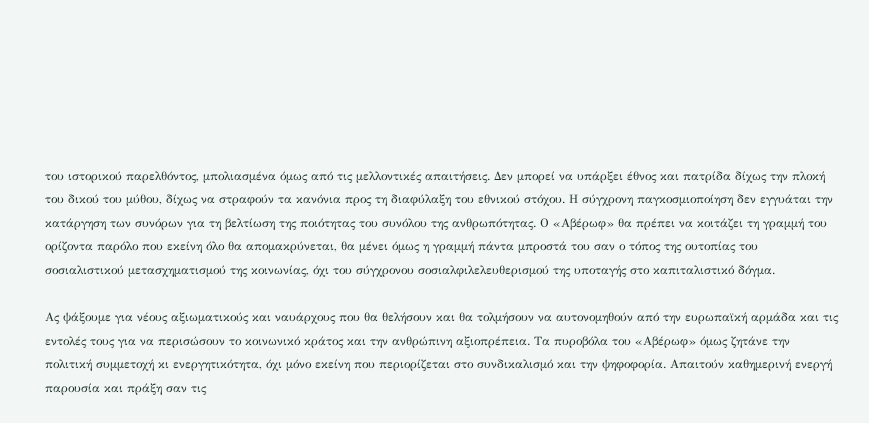του ιστορικού παρελθόντος, μπολιασμένα όμως από τις μελλοντικές απαιτήσεις. Δεν μπορεί να υπάρξει έθνος και πατρίδα δίχως την πλοκή του δικού του μύθου, δίχως να στραφούν τα κανόνια προς τη διαφύλαξη του εθνικού στόχου. Η σύγχρονη παγκοσμιοποίηση δεν εγγυάται την κατάργηση των συνόρων για τη βελτίωση της ποιότητας του συνόλου της ανθρωπότητας. Ο «Αβέρωφ» θα πρέπει να κοιτάζει τη γραμμή του ορίζοντα παρόλο που εκείνη όλο θα απομακρύνεται, θα μένει όμως η γραμμή πάντα μπροστά του σαν ο τόπος της ουτοπίας του σοσιαλιστικού μετασχηματισμού της κοινωνίας, όχι του σύγχρονου σοσιαλφιλελευθερισμού της υποταγής στο καπιταλιστικό δόγμα.

Ας ψάξουμε για νέους αξιωματικούς και ναυάρχους που θα θελήσουν και θα τολμήσουν να αυτονομηθούν από την ευρωπαϊκή αρμάδα και τις εντολές τους για να περισώσουν το κοινωνικό κράτος και την ανθρώπινη αξιοπρέπεια. Τα πυροβόλα του «Αβέρωφ» όμως ζητάνε την πολιτική συμμετοχή κι ενεργητικότητα, όχι μόνο εκείνη που περιορίζεται στο συνδικαλισμό και την ψηφοφορία. Απαιτούν καθημερινή ενεργή παρουσία και πράξη σαν τις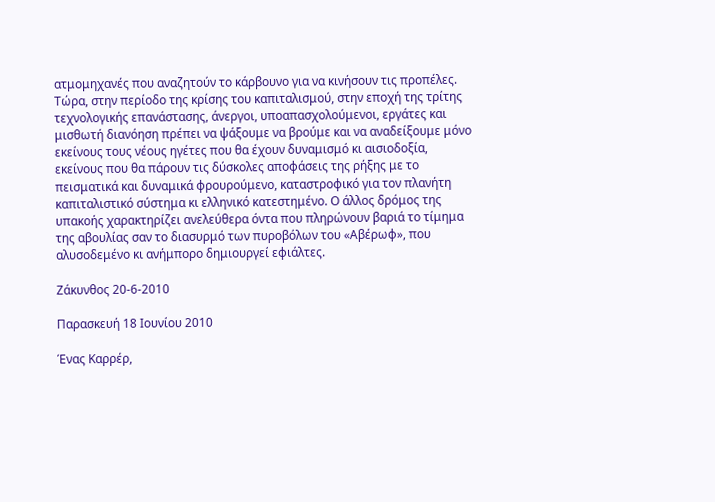ατμομηχανές που αναζητούν το κάρβουνο για να κινήσουν τις προπέλες. Τώρα, στην περίοδο της κρίσης του καπιταλισμού, στην εποχή της τρίτης τεχνολογικής επανάστασης, άνεργοι, υποαπασχολούμενοι, εργάτες και μισθωτή διανόηση πρέπει να ψάξουμε να βρούμε και να αναδείξουμε μόνο εκείνους τους νέους ηγέτες που θα έχουν δυναμισμό κι αισιοδοξία, εκείνους που θα πάρουν τις δύσκολες αποφάσεις της ρήξης με το πεισματικά και δυναμικά φρουρούμενο, καταστροφικό για τον πλανήτη καπιταλιστικό σύστημα κι ελληνικό κατεστημένο. Ο άλλος δρόμος της υπακοής χαρακτηρίζει ανελεύθερα όντα που πληρώνουν βαριά το τίμημα της αβουλίας σαν το διασυρμό των πυροβόλων του «Αβέρωφ», που αλυσοδεμένο κι ανήμπορο δημιουργεί εφιάλτες.

Ζάκυνθος 20-6-2010

Παρασκευή 18 Ιουνίου 2010

Ένας Καρρέρ,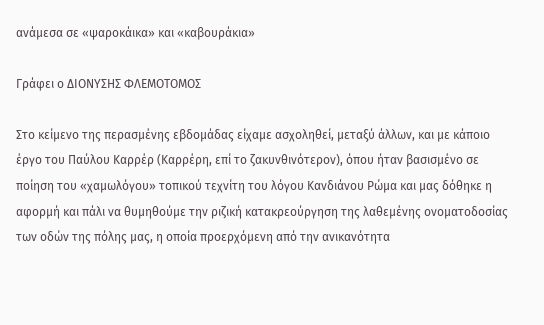ανάμεσα σε «ψαροκάικα» και «καβουράκια»

Γράφει ο ΔΙΟΝΥΣΗΣ ΦΛΕΜΟΤΟΜΟΣ

Στο κείμενο της περασμένης εβδομάδας είχαμε ασχοληθεί, μεταξύ άλλων, και με κάποιο έργο του Παύλου Καρρέρ (Καρρέρη, επί το ζακυνθινότερον), όπου ήταν βασισμένο σε ποίηση του «χαμωλόγου» τοπικού τεχνίτη του λόγου Κανδιάνου Ρώμα και μας δόθηκε η αφορμή και πάλι να θυμηθούμε την ριζική κατακρεούργηση της λαθεμένης ονοματοδοσίας των οδών της πόλης μας, η οποία προερχόμενη από την ανικανότητα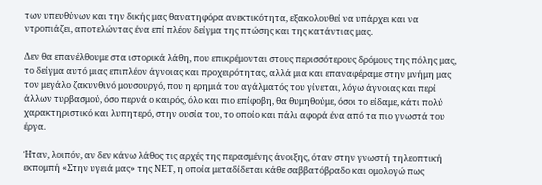των υπευθύνων και την δικής μας θανατηφόρα ανεκτικότητα, εξακολουθεί να υπάρχει και να ντροπιάζει, αποτελώντας ένα επί πλέον δείγμα της πτώσης και της κατάντιας μας.

Δεν θα επανέλθουμε στα ιστορικά λάθη, που επικρέμονται στους περισσότερους δρόμους της πόλης μας, το δείγμα αυτό μιας επιπλέον άγνοιας και προχειρότητας, αλλά μια και επαναφέραμε στην μνήμη μας τον μεγάλο ζακυνθινό μουσουργό, που η ερημιά του αγάλματός του γίνεται, λόγω άγνοιας και περί άλλων τυρβασμού, όσο περνά ο καιρός, όλο και πιο επίφοβη, θα θυμηθούμε, όσοι το είδαμε, κάτι πολύ χαρακτηριστικό και λυπητερό, στην ουσία του, το οποίο και πάλι αφορά ένα από τα πιο γνωστά του έργα.

Ήταν, λοιπόν, αν δεν κάνω λάθος τις αρχές της περασμένης άνοιξης, όταν στην γνωστή τηλεοπτική εκπομπή «Στην υγειά μας» της ΝΕΤ, η οποία μεταδίδεται κάθε σαββατόβραδο και ομολογώ πως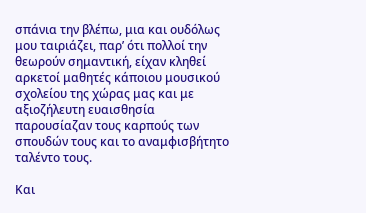σπάνια την βλέπω, μια και ουδόλως μου ταιριάζει, παρ’ ότι πολλοί την θεωρούν σημαντική, είχαν κληθεί αρκετοί μαθητές κάποιου μουσικού σχολείου της χώρας μας και με αξιοζήλευτη ευαισθησία παρουσίαζαν τους καρπούς των σπουδών τους και το αναμφισβήτητο ταλέντο τους.

Και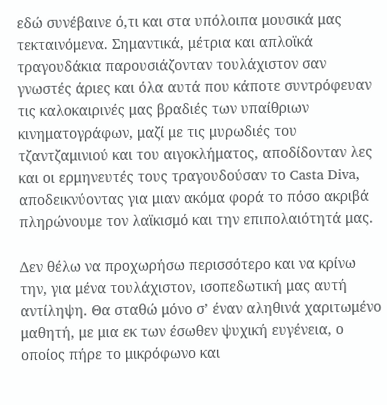εδώ συνέβαινε ό,τι και στα υπόλοιπα μουσικά μας τεκταινόμενα. Σημαντικά, μέτρια και απλοϊκά τραγουδάκια παρουσιάζονταν τουλάχιστον σαν γνωστές άριες και όλα αυτά που κάποτε συντρόφευαν τις καλοκαιρινές μας βραδιές των υπαίθριων κινηματογράφων, μαζί με τις μυρωδιές του τζαντζαμινιού και του αιγοκλήματος, αποδίδονταν λες και οι ερμηνευτές τους τραγουδούσαν το Casta Diva, αποδεικνύοντας για μιαν ακόμα φορά το πόσο ακριβά πληρώνουμε τον λαϊκισμό και την επιπολαιότητά μας.

Δεν θέλω να προχωρήσω περισσότερο και να κρίνω την, για μένα τουλάχιστον, ισοπεδωτική μας αυτή αντίληψη. Θα σταθώ μόνο σ’ έναν αληθινά χαριτωμένο μαθητή, με μια εκ των έσωθεν ψυχική ευγένεια, ο οποίος πήρε το μικρόφωνο και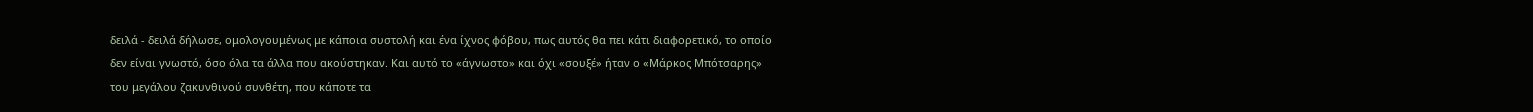δειλά - δειλά δήλωσε, ομολογουμένως με κάποια συστολή και ένα ίχνος φόβου, πως αυτός θα πει κάτι διαφορετικό, το οποίο δεν είναι γνωστό, όσο όλα τα άλλα που ακούστηκαν. Και αυτό το «άγνωστο» και όχι «σουξέ» ήταν ο «Μάρκος Μπότσαρης» του μεγάλου ζακυνθινού συνθέτη, που κάποτε τα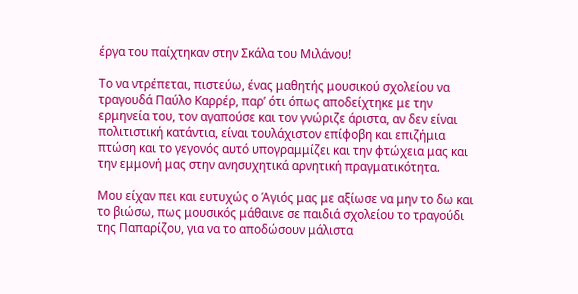έργα του παίχτηκαν στην Σκάλα του Μιλάνου!

Το να ντρέπεται, πιστεύω, ένας μαθητής μουσικού σχολείου να τραγουδά Παύλο Καρρέρ, παρ’ ότι όπως αποδείχτηκε με την ερμηνεία του, τον αγαπούσε και τον γνώριζε άριστα, αν δεν είναι πολιτιστική κατάντια, είναι τουλάχιστον επίφοβη και επιζήμια πτώση και το γεγονός αυτό υπογραμμίζει και την φτώχεια μας και την εμμονή μας στην ανησυχητικά αρνητική πραγματικότητα.

Μου είχαν πει και ευτυχώς ο Άγιός μας με αξίωσε να μην το δω και το βιώσω, πως μουσικός μάθαινε σε παιδιά σχολείου το τραγούδι της Παπαρίζου, για να το αποδώσουν μάλιστα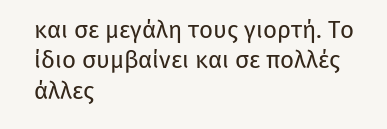και σε μεγάλη τους γιορτή. Το ίδιο συμβαίνει και σε πολλές άλλες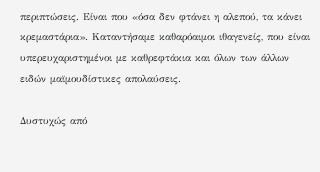περιπτώσεις. Είναι που «όσα δεν φτάνει η αλεπού, τα κάνει κρεμαστάρια». Καταντήσαμε καθαρόαιμοι ιθαγενείς, που είναι υπερευχαριστημένοι με καθρεφτάκια και όλων των άλλων ειδών μαϊμουδίστικες απολαύσεις.

Δυστυχώς από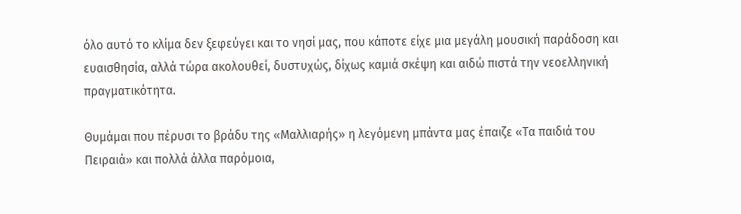όλο αυτό το κλίμα δεν ξεφεύγει και το νησί μας, που κάποτε είχε μια μεγάλη μουσική παράδοση και ευαισθησία, αλλά τώρα ακολουθεί, δυστυχώς, δίχως καμιά σκέψη και αιδώ πιστά την νεοελληνική πραγματικότητα.

Θυμάμαι που πέρυσι το βράδυ της «Μαλλιαρής» η λεγόμενη μπάντα μας έπαιζε «Τα παιδιά του Πειραιά» και πολλά άλλα παρόμοια,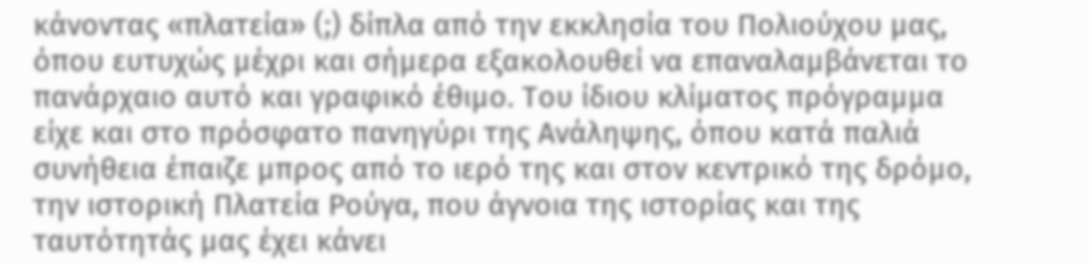κάνοντας «πλατεία» (;) δίπλα από την εκκλησία του Πολιούχου μας, όπου ευτυχώς μέχρι και σήμερα εξακολουθεί να επαναλαμβάνεται το πανάρχαιο αυτό και γραφικό έθιμο. Του ίδιου κλίματος πρόγραμμα είχε και στο πρόσφατο πανηγύρι της Ανάληψης, όπου κατά παλιά συνήθεια έπαιζε μπρος από το ιερό της και στον κεντρικό της δρόμο, την ιστορική Πλατεία Ρούγα, που άγνοια της ιστορίας και της ταυτότητάς μας έχει κάνει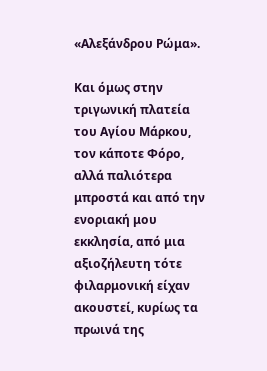«Αλεξάνδρου Ρώμα».

Και όμως στην τριγωνική πλατεία του Αγίου Μάρκου, τον κάποτε Φόρο, αλλά παλιότερα μπροστά και από την ενοριακή μου εκκλησία, από μια αξιοζήλευτη τότε φιλαρμονική είχαν ακουστεί, κυρίως τα πρωινά της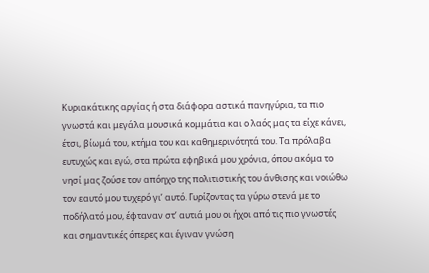Κυριακάτικης αργίας ή στα διάφορα αστικά πανηγύρια, τα πιο γνωστά και μεγάλα μουσικά κομμάτια και ο λαός μας τα είχε κάνει, έτσι, βίωμά του, κτήμα του και καθημερινότητά του. Τα πρόλαβα ευτυχώς και εγώ, στα πρώτα εφηβικά μου χρόνια, όπου ακόμα το νησί μας ζούσε τον απόηχο της πολιτιστικής του άνθισης και νοιώθω τον εαυτό μου τυχερό γι’ αυτό. Γυρίζοντας τα γύρω στενά με το ποδήλατό μου, έφταναν στ’ αυτιά μου οι ήχοι από τις πιο γνωστές και σημαντικές όπερες και έγιναν γνώση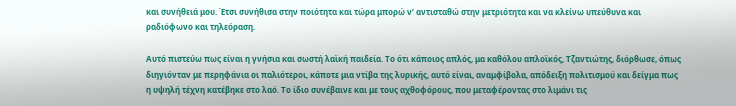και συνήθειά μου. Έτσι συνήθισα στην ποιότητα και τώρα μπορώ ν’ αντισταθώ στην μετριότητα και να κλείνω υπεύθυνα και ραδιόφωνο και τηλεόραση.

Αυτό πιστεύω πως είναι η γνήσια και σωστή λαϊκή παιδεία. Το ότι κάποιος απλός, μα καθόλου απλοϊκός, Τζαντιώτης, διόρθωσε, όπως διηγιόνταν με περηφάνια οι παλιότεροι, κάποτε μια ντίβα της λυρικής, αυτό είναι, αναμφίβολα, απόδειξη πολιτισμού και δείγμα πως η υψηλή τέχνη κατέβηκε στο λαό. Το ίδιο συνέβαινε και με τους αχθοφόρους, που μεταφέροντας στο λιμάνι τις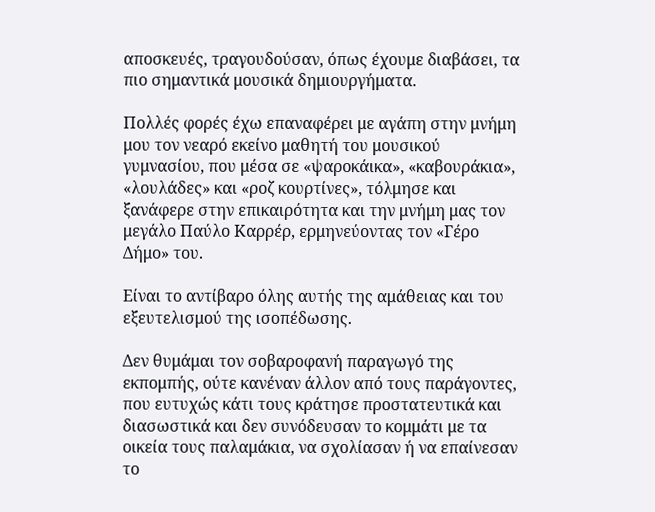αποσκευές, τραγουδούσαν, όπως έχουμε διαβάσει, τα πιο σημαντικά μουσικά δημιουργήματα.

Πολλές φορές έχω επαναφέρει με αγάπη στην μνήμη μου τον νεαρό εκείνο μαθητή του μουσικού γυμνασίου, που μέσα σε «ψαροκάικα», «καβουράκια», «λουλάδες» και «ροζ κουρτίνες», τόλμησε και ξανάφερε στην επικαιρότητα και την μνήμη μας τον μεγάλο Παύλο Καρρέρ, ερμηνεύοντας τον «Γέρο Δήμο» του.

Είναι το αντίβαρο όλης αυτής της αμάθειας και του εξευτελισμού της ισοπέδωσης.

Δεν θυμάμαι τον σοβαροφανή παραγωγό της εκπομπής, ούτε κανέναν άλλον από τους παράγοντες, που ευτυχώς κάτι τους κράτησε προστατευτικά και διασωστικά και δεν συνόδευσαν το κομμάτι με τα οικεία τους παλαμάκια, να σχολίασαν ή να επαίνεσαν το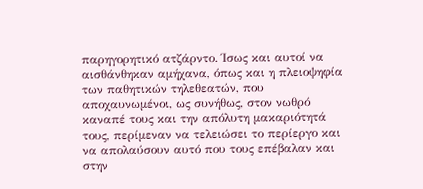παρηγορητικό ατζάρντο. Ίσως και αυτοί να αισθάνθηκαν αμήχανα, όπως και η πλειοψηφία των παθητικών τηλεθεατών, που αποχαυνωμένοι, ως συνήθως, στον νωθρό καναπέ τους και την απόλυτη μακαριότητά τους, περίμεναν να τελειώσει το περίεργο και να απολαύσουν αυτό που τους επέβαλαν και στην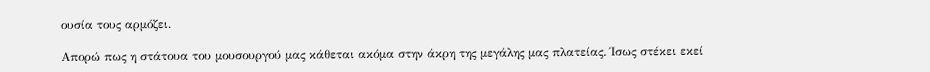ουσία τους αρμόζει.

Απορώ πως η στάτουα του μουσουργού μας κάθεται ακόμα στην άκρη της μεγάλης μας πλατείας. Ίσως στέκει εκεί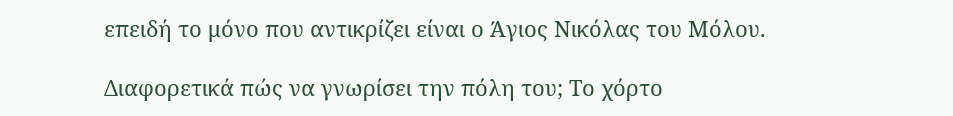επειδή το μόνο που αντικρίζει είναι ο Άγιος Νικόλας του Μόλου.

Διαφορετικά πώς να γνωρίσει την πόλη του; Το χόρτο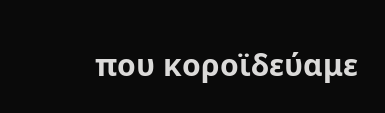που κοροϊδεύαμε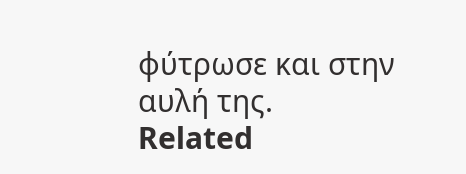φύτρωσε και στην αυλή της.
Related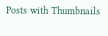Posts with Thumbnails